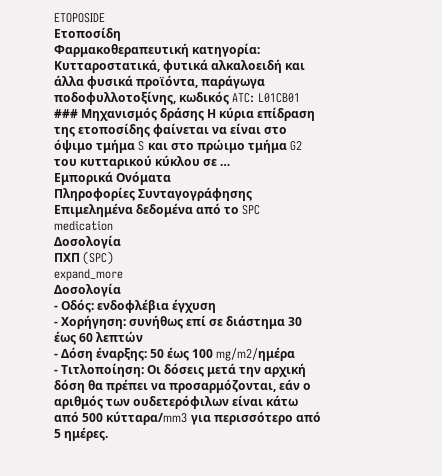ETOPOSIDE
Ετοποσίδη
Φαρμακοθεραπευτική κατηγορία: Κυτταροστατικά, φυτικά αλκαλοειδή και άλλα φυσικά προϊόντα, παράγωγα ποδοφυλλοτοξίνης, κωδικός ATC: L01CB01 ### Μηχανισμός δράσης Η κύρια επίδραση της ετοποσίδης φαίνεται να είναι στο όψιμο τμήμα S και στο πρώιμο τμήμα G2 του κυτταρικού κύκλου σε …
Εμπορικά Ονόματα
Πληροφορίες Συνταγογράφησης
Επιμελημένα δεδομένα από το SPC
medication
Δοσολογία
ΠΧΠ (SPC)
expand_more
Δοσολογία
- Οδός: ενδοφλέβια έγχυση
- Χορήγηση: συνήθως επί σε διάστημα 30 έως 60 λεπτών
- Δόση έναρξης: 50 έως 100 mg/m2/ημέρα
- Τιτλοποίηση: Οι δόσεις μετά την αρχική δόση θα πρέπει να προσαρμόζονται, εάν ο αριθμός των ουδετερόφιλων είναι κάτω από 500 κύτταρα/mm3 για περισσότερο από 5 ημέρες.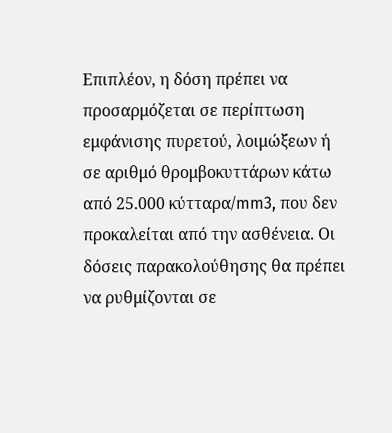Επιπλέον, η δόση πρέπει να προσαρμόζεται σε περίπτωση εμφάνισης πυρετού, λοιμώξεων ή σε αριθμό θρομβοκυττάρων κάτω από 25.000 κύτταρα/mm3, που δεν προκαλείται από την ασθένεια. Οι δόσεις παρακολούθησης θα πρέπει να ρυθμίζονται σε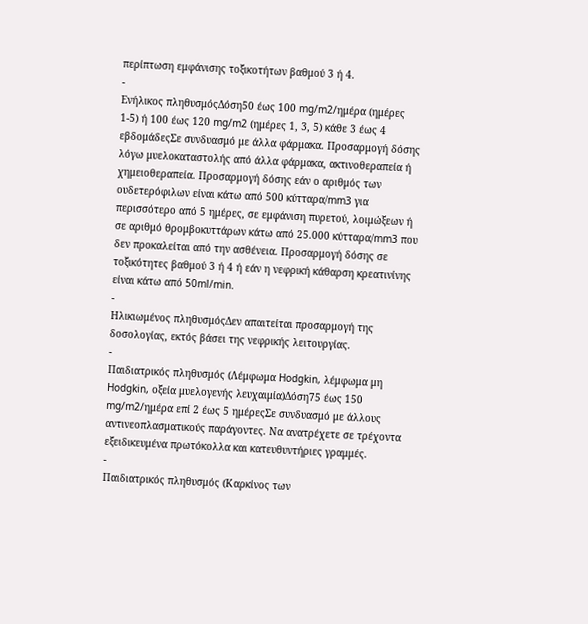περίπτωση εμφάνισης τοξικοτήτων βαθμού 3 ή 4.
-
Ενήλικος πληθυσμόςΔόση50 έως 100 mg/m2/ημέρα (ημέρες 1-5) ή 100 έως 120 mg/m2 (ημέρες 1, 3, 5) κάθε 3 έως 4 εβδομάδεςΣε συνδυασμό με άλλα φάρμακα. Προσαρμογή δόσης λόγω μυελοκαταστολής από άλλα φάρμακα, ακτινοθεραπεία ή χημειοθεραπεία. Προσαρμογή δόσης εάν ο αριθμός των ουδετερόφιλων είναι κάτω από 500 κύτταρα/mm3 για περισσότερο από 5 ημέρες, σε εμφάνιση πυρετού, λοιμώξεων ή σε αριθμό θρομβοκυττάρων κάτω από 25.000 κύτταρα/mm3 που δεν προκαλείται από την ασθένεια. Προσαρμογή δόσης σε τοξικότητες βαθμού 3 ή 4 ή εάν η νεφρική κάθαρση κρεατινίνης είναι κάτω από 50ml/min.
-
Ηλικιωμένος πληθυσμόςΔεν απαιτείται προσαρμογή της δοσολογίας, εκτός βάσει της νεφρικής λειτουργίας.
-
Παιδιατρικός πληθυσμός (Λέμφωμα Hodgkin, λέμφωμα μη Hodgkin, οξεία μυελογενής λευχαιμία)Δόση75 έως 150 mg/m2/ημέρα επί 2 έως 5 ημέρεςΣε συνδυασμό με άλλους αντινεοπλασματικούς παράγοντες. Να ανατρέχετε σε τρέχοντα εξειδικευμένα πρωτόκολλα και κατευθυντήριες γραμμές.
-
Παιδιατρικός πληθυσμός (Καρκίνος των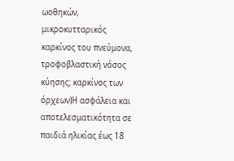ωοθηκών, μικροκυτταρικός καρκίνος του πνεύμονα, τροφοβλαστική νόσος κύησης; καρκίνος των όρχεων)Η ασφάλεια και αποτελεσματικότητα σε παιδιά ηλικίας έως 18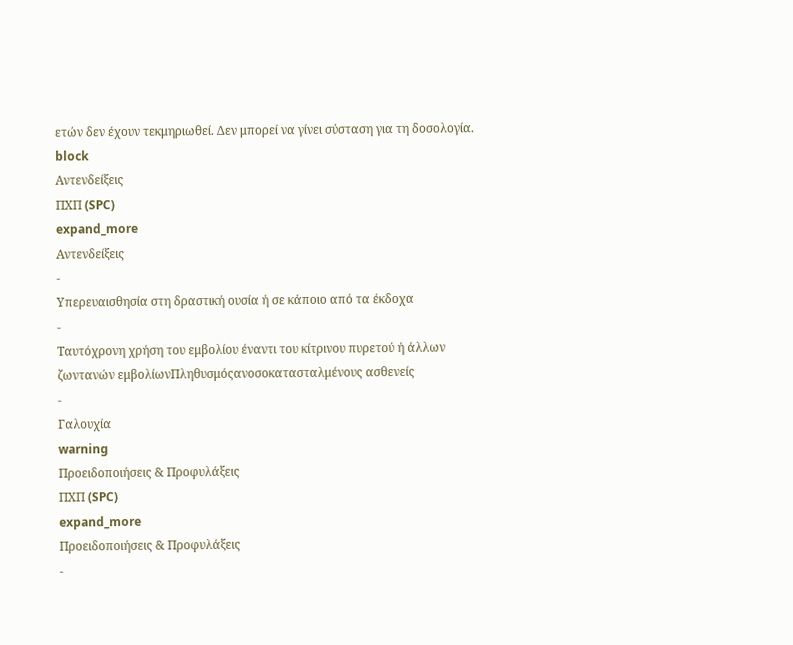ετών δεν έχουν τεκμηριωθεί. Δεν μπορεί να γίνει σύσταση για τη δοσολογία.
block
Αντενδείξεις
ΠΧΠ (SPC)
expand_more
Αντενδείξεις
-
Υπερευαισθησία στη δραστική ουσία ή σε κάποιο από τα έκδοχα
-
Ταυτόχρονη χρήση του εμβολίου έναντι του κίτρινου πυρετού ή άλλων ζωντανών εμβολίωνΠληθυσμόςανοσοκατασταλμένους ασθενείς
-
Γαλουχία
warning
Προειδοποιήσεις & Προφυλάξεις
ΠΧΠ (SPC)
expand_more
Προειδοποιήσεις & Προφυλάξεις
-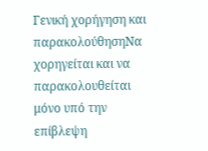Γενική χορήγηση και παρακολούθησηΝα χορηγείται και να παρακολουθείται μόνο υπό την επίβλεψη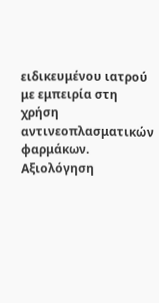ειδικευμένου ιατρού με εμπειρία στη χρήση αντινεοπλασματικών φαρμάκων. Αξιολόγηση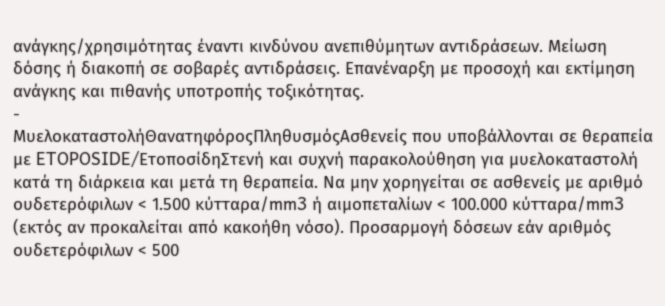ανάγκης/χρησιμότητας έναντι κινδύνου ανεπιθύμητων αντιδράσεων. Μείωση δόσης ή διακοπή σε σοβαρές αντιδράσεις. Επανέναρξη με προσοχή και εκτίμηση ανάγκης και πιθανής υποτροπής τοξικότητας.
-
ΜυελοκαταστολήΘανατηφόροςΠληθυσμόςΑσθενείς που υποβάλλονται σε θεραπεία με ETOPOSIDE/ΕτοποσίδηΣτενή και συχνή παρακολούθηση για μυελοκαταστολή κατά τη διάρκεια και μετά τη θεραπεία. Να μην χορηγείται σε ασθενείς με αριθμό ουδετερόφιλων < 1.500 κύτταρα/mm3 ή αιμοπεταλίων < 100.000 κύτταρα/mm3 (εκτός αν προκαλείται από κακοήθη νόσο). Προσαρμογή δόσεων εάν αριθμός ουδετερόφιλων < 500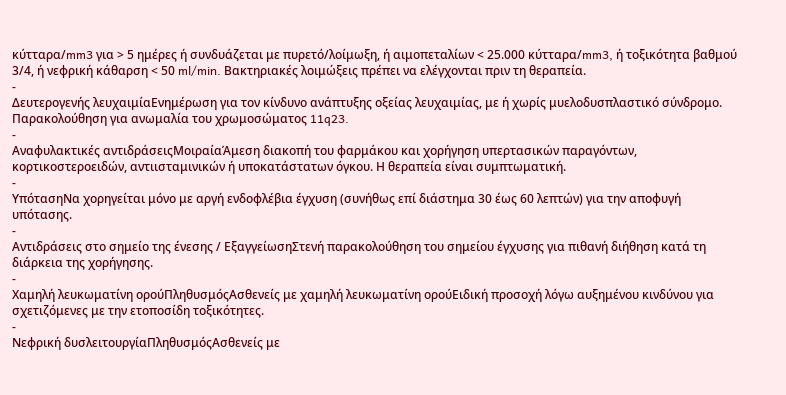κύτταρα/mm3 για > 5 ημέρες ή συνδυάζεται με πυρετό/λοίμωξη, ή αιμοπεταλίων < 25.000 κύτταρα/mm3, ή τοξικότητα βαθμού 3/4, ή νεφρική κάθαρση < 50 ml/min. Βακτηριακές λοιμώξεις πρέπει να ελέγχονται πριν τη θεραπεία.
-
Δευτερογενής λευχαιμίαΕνημέρωση για τον κίνδυνο ανάπτυξης οξείας λευχαιμίας, με ή χωρίς μυελοδυσπλαστικό σύνδρομο. Παρακολούθηση για ανωμαλία του χρωμοσώματος 11q23.
-
Αναφυλακτικές αντιδράσειςΜοιραίαΆμεση διακοπή του φαρμάκου και χορήγηση υπερτασικών παραγόντων, κορτικοστεροειδών, αντιισταμινικών ή υποκατάστατων όγκου. Η θεραπεία είναι συμπτωματική.
-
ΥπότασηΝα χορηγείται μόνο με αργή ενδοφλέβια έγχυση (συνήθως επί διάστημα 30 έως 60 λεπτών) για την αποφυγή υπότασης.
-
Αντιδράσεις στο σημείο της ένεσης / ΕξαγγείωσηΣτενή παρακολούθηση του σημείου έγχυσης για πιθανή διήθηση κατά τη διάρκεια της χορήγησης.
-
Χαμηλή λευκωματίνη ορούΠληθυσμόςΑσθενείς με χαμηλή λευκωματίνη ορούΕιδική προσοχή λόγω αυξημένου κινδύνου για σχετιζόμενες με την ετοποσίδη τοξικότητες.
-
Νεφρική δυσλειτουργίαΠληθυσμόςΑσθενείς με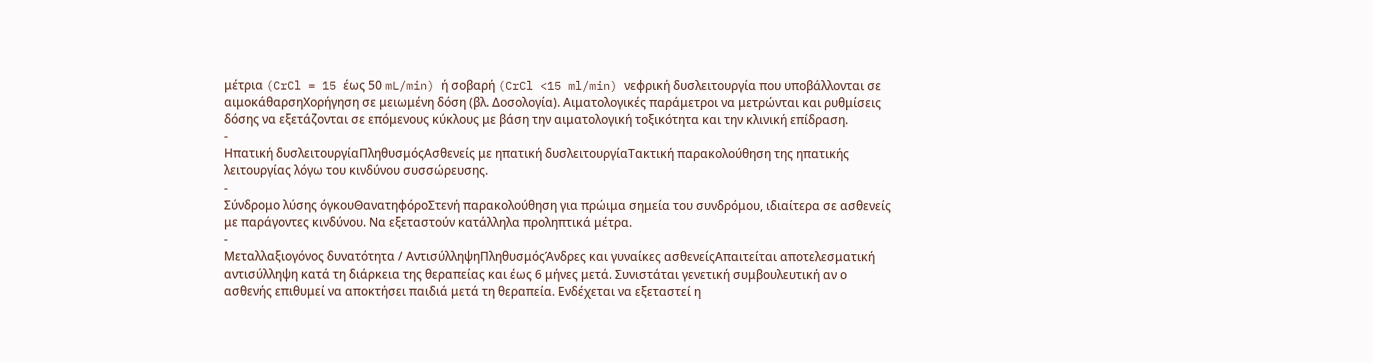μέτρια (CrCl = 15 έως 50 mL/min) ή σοβαρή (CrCl <15 ml/min) νεφρική δυσλειτουργία που υποβάλλονται σε αιμοκάθαρσηΧορήγηση σε μειωμένη δόση (βλ. Δοσολογία). Αιματολογικές παράμετροι να μετρώνται και ρυθμίσεις δόσης να εξετάζονται σε επόμενους κύκλους με βάση την αιματολογική τοξικότητα και την κλινική επίδραση.
-
Ηπατική δυσλειτουργίαΠληθυσμόςΑσθενείς με ηπατική δυσλειτουργίαΤακτική παρακολούθηση της ηπατικής λειτουργίας λόγω του κινδύνου συσσώρευσης.
-
Σύνδρομο λύσης όγκουΘανατηφόροΣτενή παρακολούθηση για πρώιμα σημεία του συνδρόμου, ιδιαίτερα σε ασθενείς με παράγοντες κινδύνου. Να εξεταστούν κατάλληλα προληπτικά μέτρα.
-
Μεταλλαξιογόνος δυνατότητα / ΑντισύλληψηΠληθυσμόςΆνδρες και γυναίκες ασθενείςΑπαιτείται αποτελεσματική αντισύλληψη κατά τη διάρκεια της θεραπείας και έως 6 μήνες μετά. Συνιστάται γενετική συμβουλευτική αν ο ασθενής επιθυμεί να αποκτήσει παιδιά μετά τη θεραπεία. Ενδέχεται να εξεταστεί η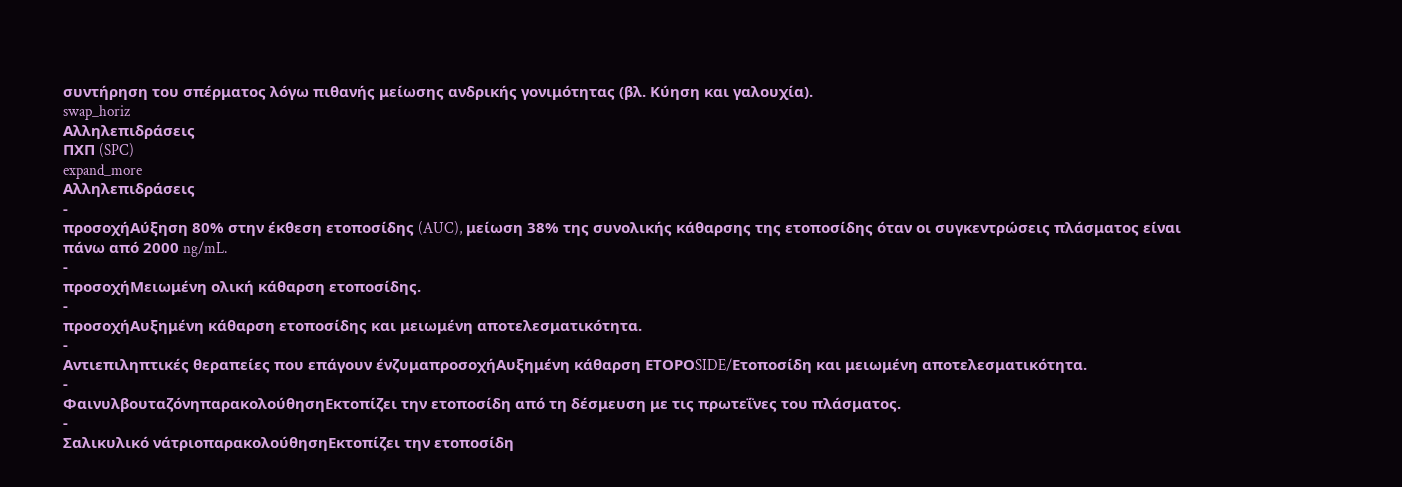συντήρηση του σπέρματος λόγω πιθανής μείωσης ανδρικής γονιμότητας (βλ. Κύηση και γαλουχία).
swap_horiz
Αλληλεπιδράσεις
ΠΧΠ (SPC)
expand_more
Αλληλεπιδράσεις
-
προσοχήΑύξηση 80% στην έκθεση ετοποσίδης (AUC), μείωση 38% της συνολικής κάθαρσης της ετοποσίδης όταν οι συγκεντρώσεις πλάσματος είναι πάνω από 2000 ng/mL.
-
προσοχήΜειωμένη ολική κάθαρση ετοποσίδης.
-
προσοχήΑυξημένη κάθαρση ετοποσίδης και μειωμένη αποτελεσματικότητα.
-
Αντιεπιληπτικές θεραπείες που επάγουν ένζυμαπροσοχήΑυξημένη κάθαρση ΕΤΟΡΟSIDE/Ετοποσίδη και μειωμένη αποτελεσματικότητα.
-
ΦαινυλβουταζόνηπαρακολούθησηΕκτοπίζει την ετοποσίδη από τη δέσμευση με τις πρωτεΐνες του πλάσματος.
-
Σαλικυλικό νάτριοπαρακολούθησηΕκτοπίζει την ετοποσίδη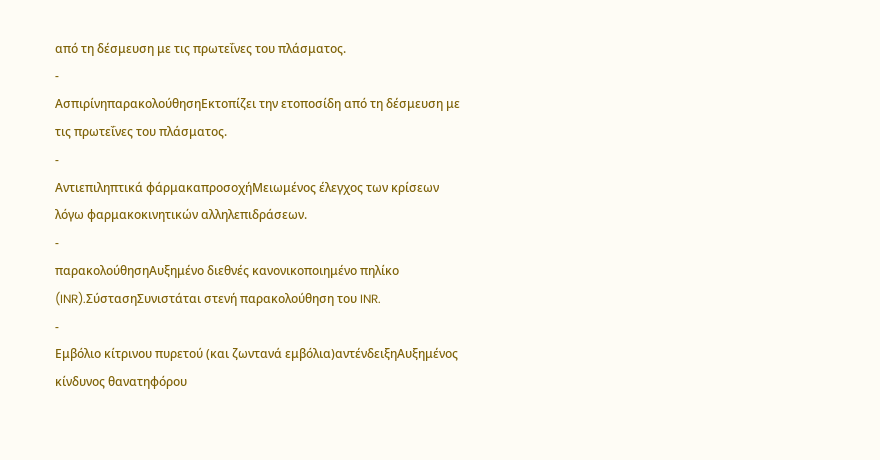από τη δέσμευση με τις πρωτεΐνες του πλάσματος.
-
ΑσπιρίνηπαρακολούθησηΕκτοπίζει την ετοποσίδη από τη δέσμευση με τις πρωτεΐνες του πλάσματος.
-
Αντιεπιληπτικά φάρμακαπροσοχήΜειωμένος έλεγχος των κρίσεων λόγω φαρμακοκινητικών αλληλεπιδράσεων.
-
παρακολούθησηΑυξημένο διεθνές κανονικοποιημένο πηλίκο (INR).ΣύστασηΣυνιστάται στενή παρακολούθηση του INR.
-
Εμβόλιο κίτρινου πυρετού (και ζωντανά εμβόλια)αντένδειξηΑυξημένος κίνδυνος θανατηφόρου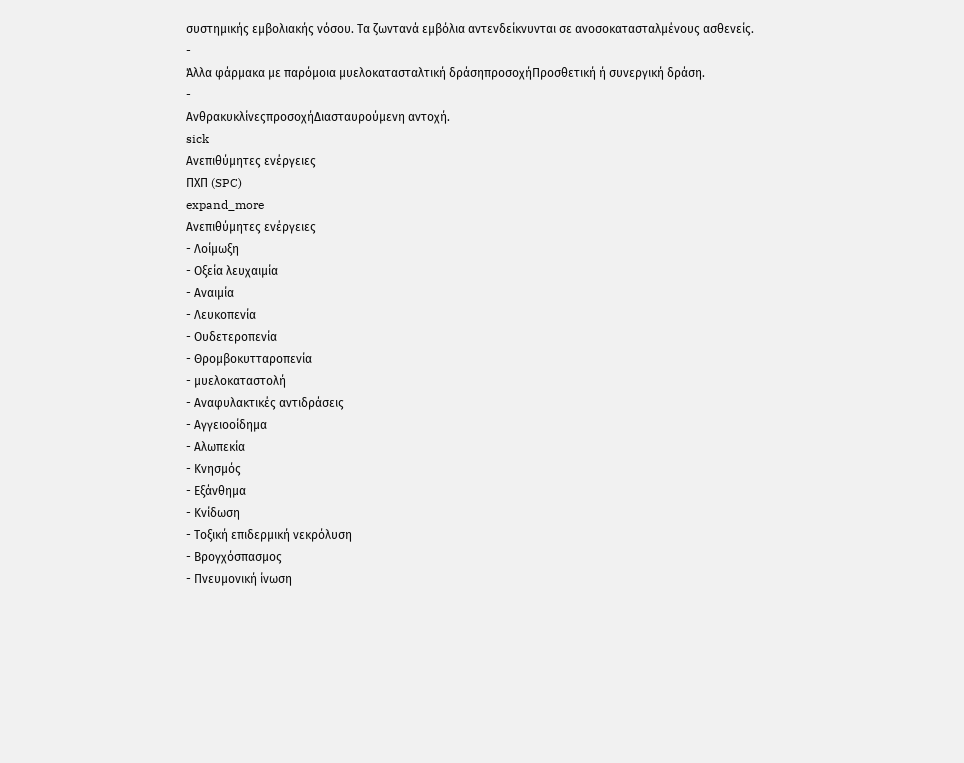συστημικής εμβολιακής νόσου. Τα ζωντανά εμβόλια αντενδείκνυνται σε ανοσοκατασταλμένους ασθενείς.
-
Άλλα φάρμακα με παρόμοια μυελοκατασταλτική δράσηπροσοχήΠροσθετική ή συνεργική δράση.
-
ΑνθρακυκλίνεςπροσοχήΔιασταυρούμενη αντοχή.
sick
Ανεπιθύμητες ενέργειες
ΠΧΠ (SPC)
expand_more
Ανεπιθύμητες ενέργειες
- Λοίμωξη
- Οξεία λευχαιμία
- Αναιμία
- Λευκοπενία
- Ουδετεροπενία
- Θρομβοκυτταροπενία
- μυελοκαταστολή
- Αναφυλακτικές αντιδράσεις
- Αγγειοοίδημα
- Αλωπεκία
- Κνησμός
- Εξάνθημα
- Κνίδωση
- Τοξική επιδερμική νεκρόλυση
- Βρογχόσπασμος
- Πνευμονική ίνωση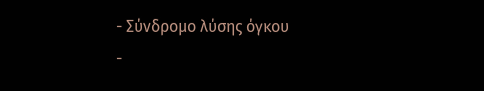- Σύνδρομο λύσης όγκου
-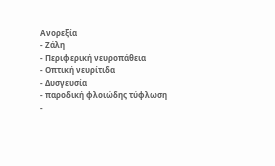Ανορεξία
- Ζάλη
- Περιφερική νευροπάθεια
- Οπτική νευρίτιδα
- Δυσγευσία
- παροδική φλοιώδης τύφλωση
-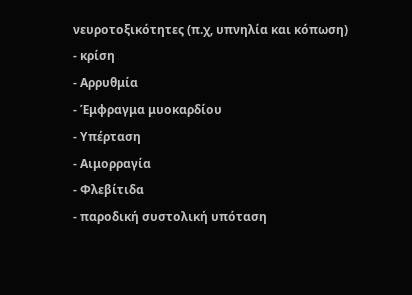νευροτοξικότητες (π.χ, υπνηλία και κόπωση)
- κρίση
- Αρρυθμία
- Έμφραγμα μυοκαρδίου
- Υπέρταση
- Αιμορραγία
- Φλεβίτιδα
- παροδική συστολική υπόταση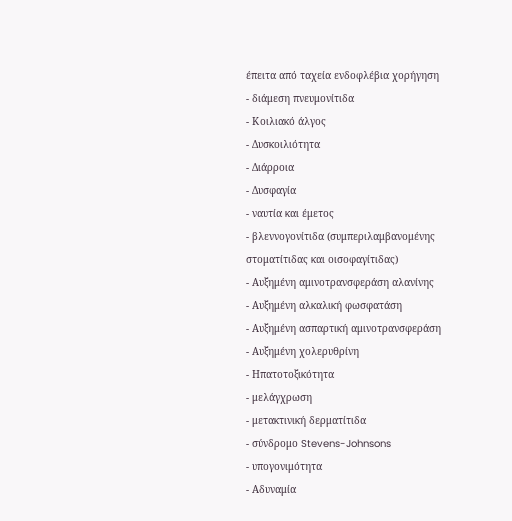έπειτα από ταχεία ενδοφλέβια χορήγηση
- διάμεση πνευμονίτιδα
- Κοιλιακό άλγος
- Δυσκοιλιότητα
- Διάρροια
- Δυσφαγία
- ναυτία και έμετος
- βλεννογονίτιδα (συμπεριλαμβανομένης στοματίτιδας και οισοφαγίτιδας)
- Αυξημένη αμινοτρανσφεράση αλανίνης
- Αυξημένη αλκαλική φωσφατάση
- Αυξημένη ασπαρτική αμινοτρανσφεράση
- Αυξημένη χολερυθρίνη
- Ηπατοτοξικότητα
- μελάγχρωση
- μετακτινική δερματίτιδα
- σύνδρομο Stevens-Johnsons
- υπογονιμότητα
- Αδυναμία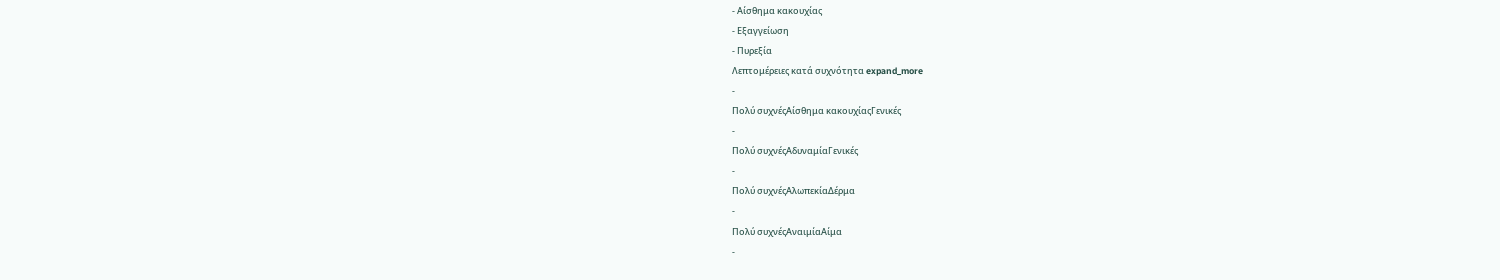- Αίσθημα κακουχίας
- Εξαγγείωση
- Πυρεξία
Λεπτομέρειες κατά συχνότητα expand_more
-
Πολύ συχνέςΑίσθημα κακουχίαςΓενικές
-
Πολύ συχνέςΑδυναμίαΓενικές
-
Πολύ συχνέςΑλωπεκίαΔέρμα
-
Πολύ συχνέςΑναιμίαΑίμα
-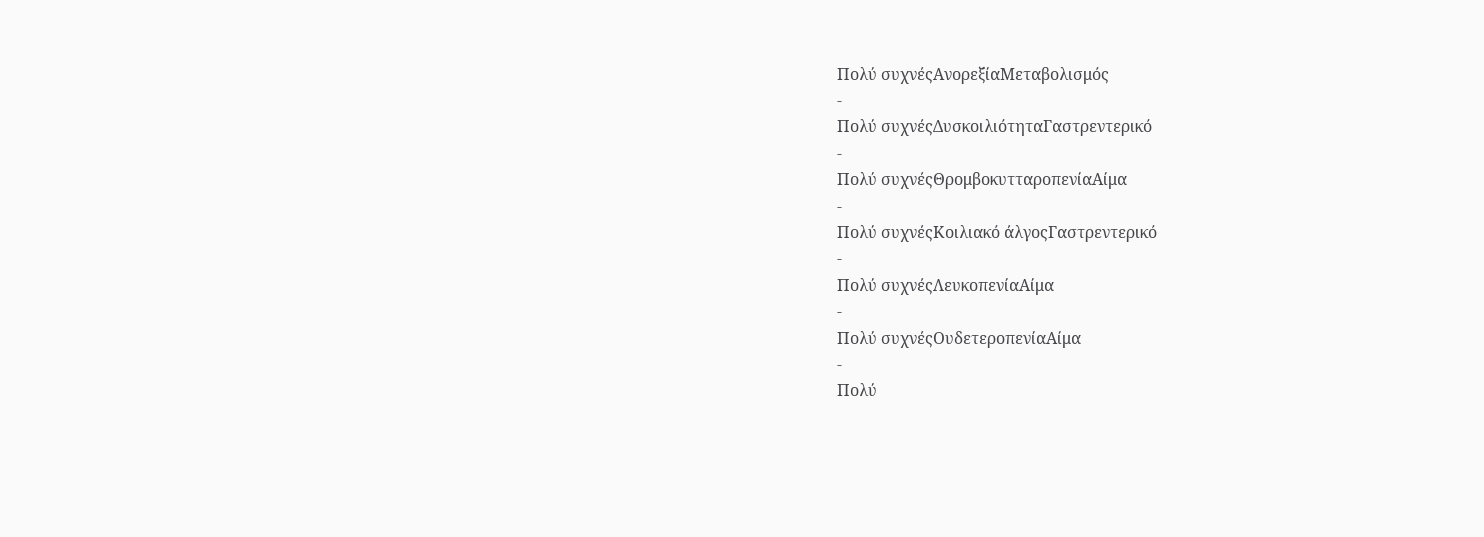Πολύ συχνέςΑνορεξίαΜεταβολισμός
-
Πολύ συχνέςΔυσκοιλιότηταΓαστρεντερικό
-
Πολύ συχνέςΘρομβοκυτταροπενίαΑίμα
-
Πολύ συχνέςΚοιλιακό άλγοςΓαστρεντερικό
-
Πολύ συχνέςΛευκοπενίαΑίμα
-
Πολύ συχνέςΟυδετεροπενίαΑίμα
-
Πολύ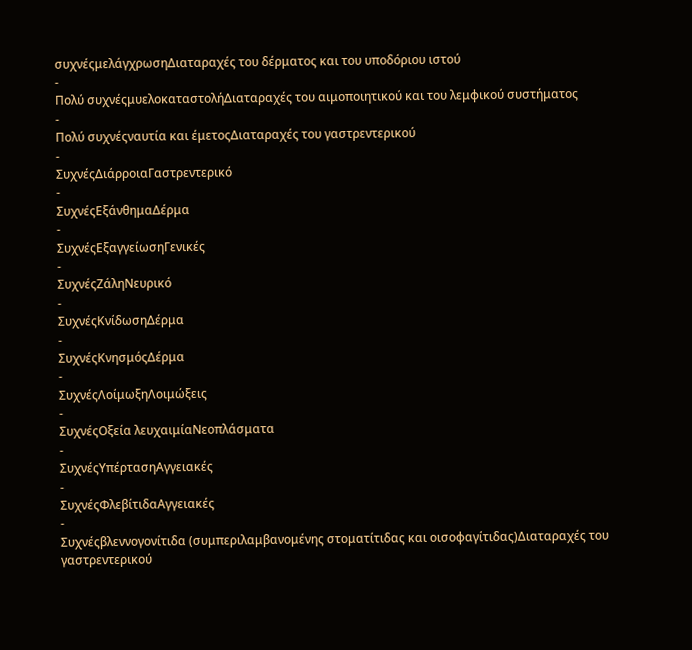συχνέςμελάγχρωσηΔιαταραχές του δέρματος και του υποδόριου ιστού
-
Πολύ συχνέςμυελοκαταστολήΔιαταραχές του αιμοποιητικού και του λεμφικού συστήματος
-
Πολύ συχνέςναυτία και έμετοςΔιαταραχές του γαστρεντερικού
-
ΣυχνέςΔιάρροιαΓαστρεντερικό
-
ΣυχνέςΕξάνθημαΔέρμα
-
ΣυχνέςΕξαγγείωσηΓενικές
-
ΣυχνέςΖάληΝευρικό
-
ΣυχνέςΚνίδωσηΔέρμα
-
ΣυχνέςΚνησμόςΔέρμα
-
ΣυχνέςΛοίμωξηΛοιμώξεις
-
ΣυχνέςΟξεία λευχαιμίαΝεοπλάσματα
-
ΣυχνέςΥπέρτασηΑγγειακές
-
ΣυχνέςΦλεβίτιδαΑγγειακές
-
Συχνέςβλεννογονίτιδα (συμπεριλαμβανομένης στοματίτιδας και οισοφαγίτιδας)Διαταραχές του γαστρεντερικού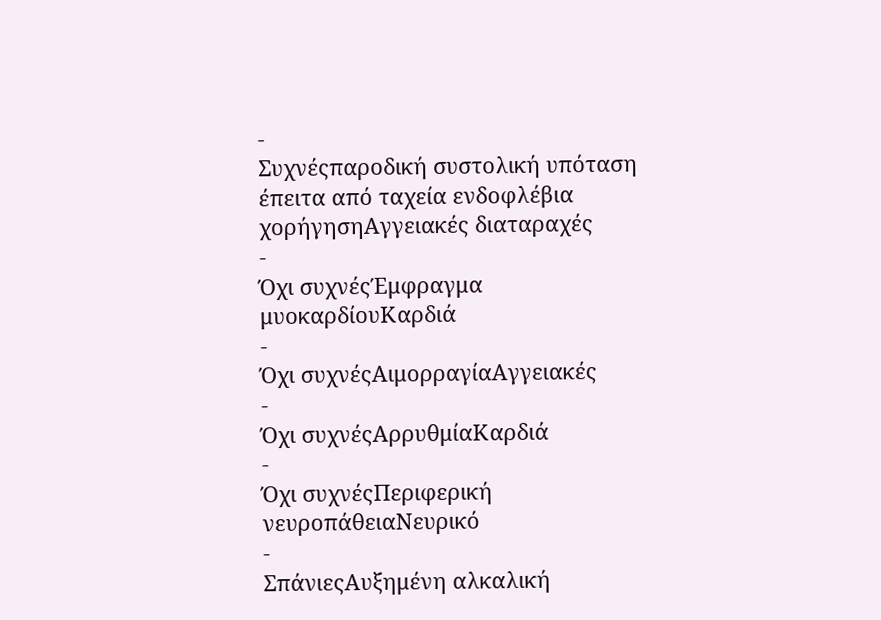-
Συχνέςπαροδική συστολική υπόταση έπειτα από ταχεία ενδοφλέβια χορήγησηΑγγειακές διαταραχές
-
Όχι συχνέςΈμφραγμα μυοκαρδίουΚαρδιά
-
Όχι συχνέςΑιμορραγίαΑγγειακές
-
Όχι συχνέςΑρρυθμίαΚαρδιά
-
Όχι συχνέςΠεριφερική νευροπάθειαΝευρικό
-
ΣπάνιεςΑυξημένη αλκαλική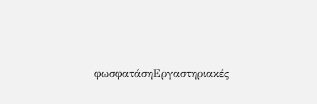φωσφατάσηΕργαστηριακές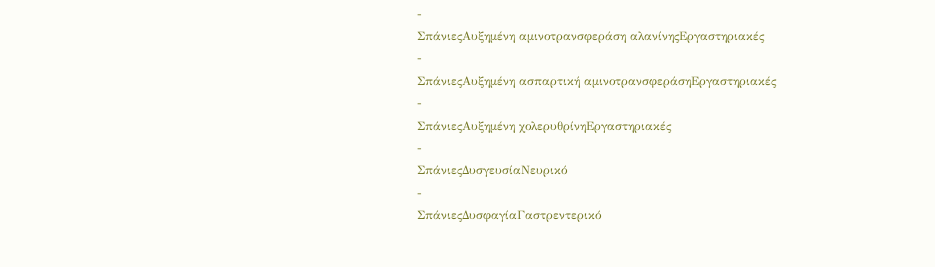-
ΣπάνιεςΑυξημένη αμινοτρανσφεράση αλανίνηςΕργαστηριακές
-
ΣπάνιεςΑυξημένη ασπαρτική αμινοτρανσφεράσηΕργαστηριακές
-
ΣπάνιεςΑυξημένη χολερυθρίνηΕργαστηριακές
-
ΣπάνιεςΔυσγευσίαΝευρικό
-
ΣπάνιεςΔυσφαγίαΓαστρεντερικό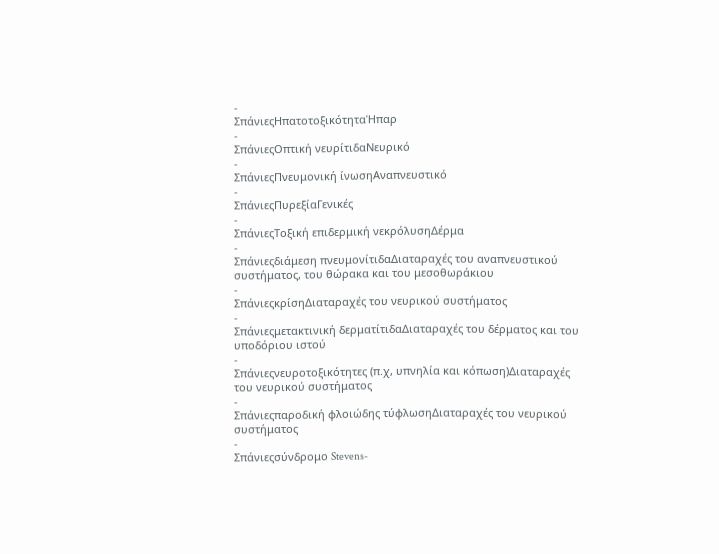-
ΣπάνιεςΗπατοτοξικότηταΉπαρ
-
ΣπάνιεςΟπτική νευρίτιδαΝευρικό
-
ΣπάνιεςΠνευμονική ίνωσηΑναπνευστικό
-
ΣπάνιεςΠυρεξίαΓενικές
-
ΣπάνιεςΤοξική επιδερμική νεκρόλυσηΔέρμα
-
Σπάνιεςδιάμεση πνευμονίτιδαΔιαταραχές του αναπνευστικού συστήματος, του θώρακα και του μεσοθωράκιου
-
ΣπάνιεςκρίσηΔιαταραχές του νευρικού συστήματος
-
Σπάνιεςμετακτινική δερματίτιδαΔιαταραχές του δέρματος και του υποδόριου ιστού
-
Σπάνιεςνευροτοξικότητες (π.χ, υπνηλία και κόπωση)Διαταραχές του νευρικού συστήματος
-
Σπάνιεςπαροδική φλοιώδης τύφλωσηΔιαταραχές του νευρικού συστήματος
-
Σπάνιεςσύνδρομο Stevens-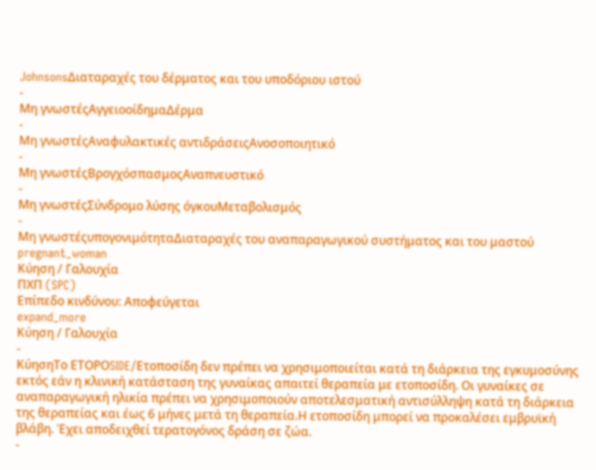JohnsonsΔιαταραχές του δέρματος και του υποδόριου ιστού
-
Μη γνωστέςΑγγειοοίδημαΔέρμα
-
Μη γνωστέςΑναφυλακτικές αντιδράσειςΑνοσοποιητικό
-
Μη γνωστέςΒρογχόσπασμοςΑναπνευστικό
-
Μη γνωστέςΣύνδρομο λύσης όγκουΜεταβολισμός
-
Μη γνωστέςυπογονιμότηταΔιαταραχές του αναπαραγωγικού συστήματος και του μαστού
pregnant_woman
Κύηση / Γαλουχία
ΠΧΠ (SPC)
Επίπεδο κινδύνου: Αποφεύγεται
expand_more
Κύηση / Γαλουχία
-
ΚύησηΤο ΕΤΟΡΟSIDE/Ετοποσίδη δεν πρέπει να χρησιμοποιείται κατά τη διάρκεια της εγκυμοσύνης εκτός εάν η κλινική κατάσταση της γυναίκας απαιτεί θεραπεία με ετοποσίδη. Οι γυναίκες σε αναπαραγωγική ηλικία πρέπει να χρησιμοποιούν αποτελεσματική αντισύλληψη κατά τη διάρκεια της θεραπείας και έως 6 μήνες μετά τη θεραπεία.Η ετοποσίδη μπορεί να προκαλέσει εμβρυϊκή βλάβη. Έχει αποδειχθεί τερατογόνος δράση σε ζώα.
-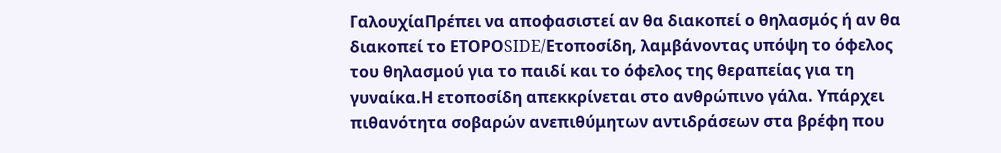ΓαλουχίαΠρέπει να αποφασιστεί αν θα διακοπεί ο θηλασμός ή αν θα διακοπεί το ΕΤΟΡΟSIDE/Ετοποσίδη, λαμβάνοντας υπόψη το όφελος του θηλασμού για το παιδί και το όφελος της θεραπείας για τη γυναίκα.Η ετοποσίδη απεκκρίνεται στο ανθρώπινο γάλα. Υπάρχει πιθανότητα σοβαρών ανεπιθύμητων αντιδράσεων στα βρέφη που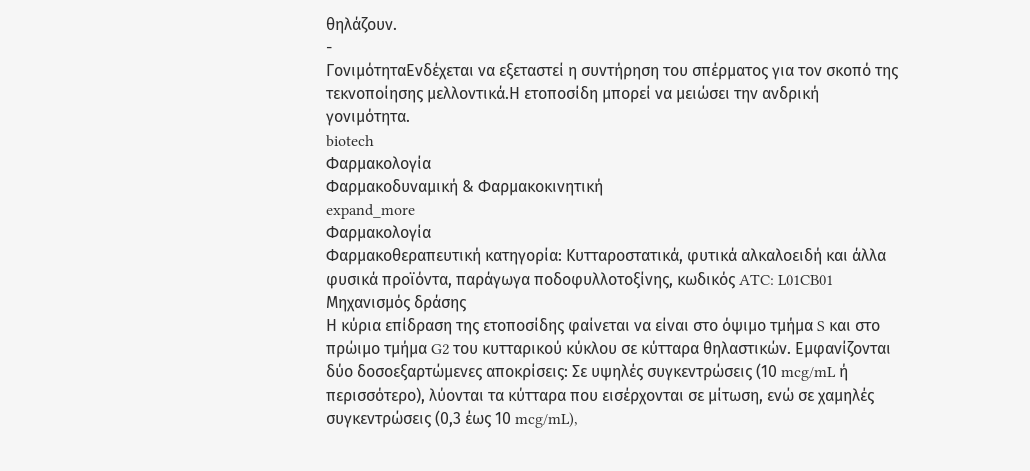θηλάζουν.
-
ΓονιμότηταΕνδέχεται να εξεταστεί η συντήρηση του σπέρματος για τον σκοπό της τεκνοποίησης μελλοντικά.Η ετοποσίδη μπορεί να μειώσει την ανδρική γονιμότητα.
biotech
Φαρμακολογία
Φαρμακοδυναμική & Φαρμακοκινητική
expand_more
Φαρμακολογία
Φαρμακοθεραπευτική κατηγορία: Κυτταροστατικά, φυτικά αλκαλοειδή και άλλα φυσικά προϊόντα, παράγωγα ποδοφυλλοτοξίνης, κωδικός ATC: L01CB01
Μηχανισμός δράσης
Η κύρια επίδραση της ετοποσίδης φαίνεται να είναι στο όψιμο τμήμα S και στο πρώιμο τμήμα G2 του κυτταρικού κύκλου σε κύτταρα θηλαστικών. Εμφανίζονται δύο δοσοεξαρτώμενες αποκρίσεις: Σε υψηλές συγκεντρώσεις (10 mcg/mL ή περισσότερο), λύονται τα κύτταρα που εισέρχονται σε μίτωση, ενώ σε χαμηλές συγκεντρώσεις (0,3 έως 10 mcg/mL),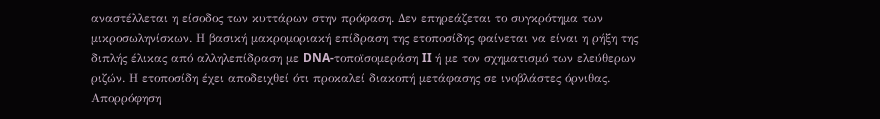αναστέλλεται η είσοδος των κυττάρων στην πρόφαση. Δεν επηρεάζεται το συγκρότημα των μικροσωληνίσκων. Η βασική μακρομοριακή επίδραση της ετοποσίδης φαίνεται να είναι η ρήξη της διπλής έλικας από αλληλεπίδραση με DNA-τοποϊσομεράση II ή με τον σχηματισμό των ελεύθερων ριζών. Η ετοποσίδη έχει αποδειχθεί ότι προκαλεί διακοπή μετάφασης σε ινοβλάστες όρνιθας.
Απορρόφηση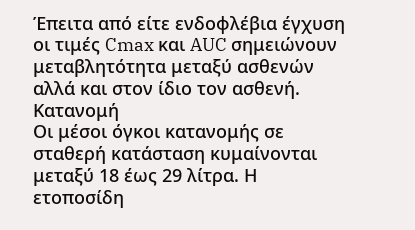Έπειτα από είτε ενδοφλέβια έγχυση οι τιμές Cmax και AUC σημειώνουν μεταβλητότητα μεταξύ ασθενών αλλά και στον ίδιο τον ασθενή.
Κατανομή
Οι μέσοι όγκοι κατανομής σε σταθερή κατάσταση κυμαίνονται μεταξύ 18 έως 29 λίτρα. Η ετοποσίδη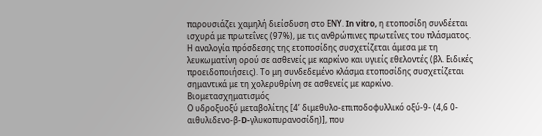παρουσιάζει χαμηλή διείσδυση στο ΕΝΥ. In vitro, η ετοποσίδη συνδέεται ισχυρά με πρωτεΐνες (97%), με τις ανθρώπινες πρωτεΐνες του πλάσματος. Η αναλογία πρόσδεσης της ετοποσίδης συσχετίζεται άμεσα με τη λευκωματίνη ορού σε ασθενείς με καρκίνο και υγιείς εθελοντές (βλ. Ειδικές προειδοποιήσεις). Το μη συνδεδεμένο κλάσμα ετοποσίδης συσχετίζεται σημαντικά με τη χολερυθρίνη σε ασθενείς με καρκίνο.
Βιομετασχηματισμός
Ο υδροξυοξύ μεταβολίτης [4’ διμεθυλο-επιποδοφυλλικό οξύ-9- (4,6 0-αιθυλιδενο-β-D-γλυκοπυρανοσίδη)], που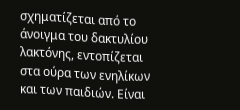σχηματίζεται από το άνοιγμα του δακτυλίου λακτόνης, εντοπίζεται στα ούρα των ενηλίκων και των παιδιών. Είναι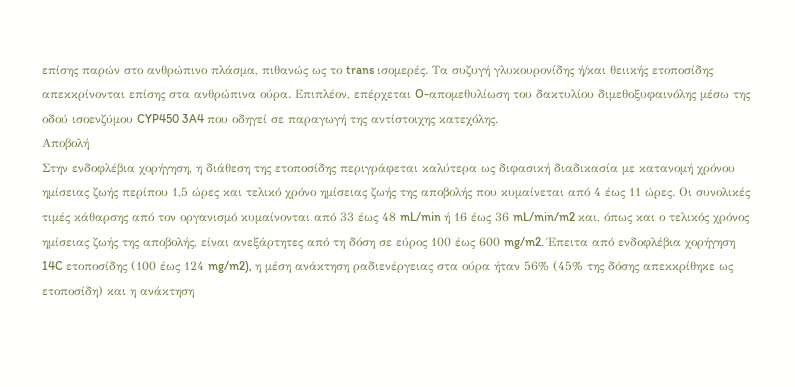επίσης παρών στο ανθρώπινο πλάσμα, πιθανώς ως το trans ισομερές. Τα συζυγή γλυκουρονίδης ή/και θειικής ετοποσίδης απεκκρίνονται επίσης στα ανθρώπινα ούρα. Επιπλέον, επέρχεται O-απομεθυλίωση του δακτυλίου διμεθοξυφαινόλης μέσω της οδού ισοενζύμου CYP450 3A4 που οδηγεί σε παραγωγή της αντίστοιχης κατεχόλης.
Αποβολή
Στην ενδοφλέβια χορήγηση, η διάθεση της ετοποσίδης περιγράφεται καλύτερα ως διφασική διαδικασία με κατανομή χρόνου ημίσειας ζωής περίπου 1,5 ώρες και τελικό χρόνο ημίσειας ζωής της αποβολής που κυμαίνεται από 4 έως 11 ώρες. Οι συνολικές τιμές κάθαρσης από τον οργανισμό κυμαίνονται από 33 έως 48 mL/min ή 16 έως 36 mL/min/m2 και, όπως και ο τελικός χρόνος ημίσειας ζωής της αποβολής, είναι ανεξάρτητες από τη δόση σε εύρος 100 έως 600 mg/m2. Έπειτα από ενδοφλέβια χορήγηση 14C ετοποσίδης (100 έως 124 mg/m2), η μέση ανάκτηση ραδιενέργειας στα ούρα ήταν 56% (45% της δόσης απεκκρίθηκε ως ετοποσίδη) και η ανάκτηση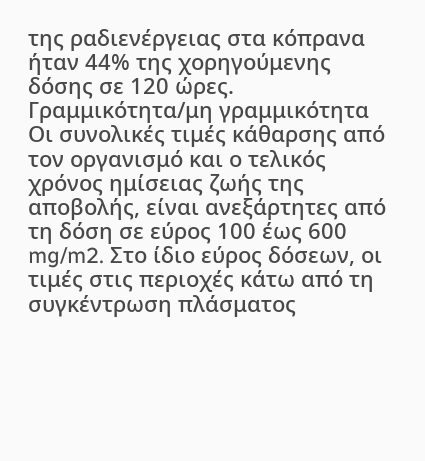της ραδιενέργειας στα κόπρανα ήταν 44% της χορηγούμενης δόσης σε 120 ώρες.
Γραμμικότητα/μη γραμμικότητα
Οι συνολικές τιμές κάθαρσης από τον οργανισμό και ο τελικός χρόνος ημίσειας ζωής της αποβολής, είναι ανεξάρτητες από τη δόση σε εύρος 100 έως 600 mg/m2. Στο ίδιο εύρος δόσεων, οι τιμές στις περιοχές κάτω από τη συγκέντρωση πλάσματος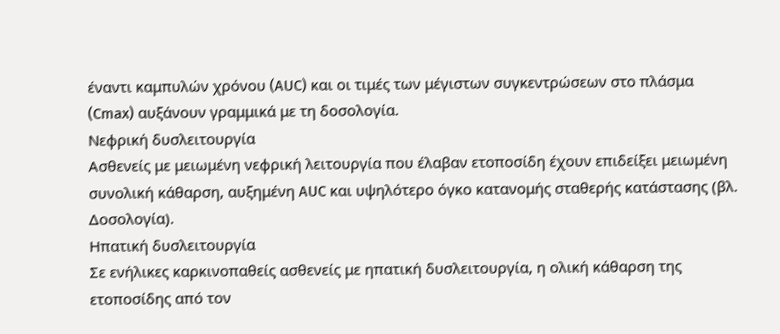έναντι καμπυλών χρόνου (AUC) και οι τιμές των μέγιστων συγκεντρώσεων στο πλάσμα (Cmax) αυξάνουν γραμμικά με τη δοσολογία.
Νεφρική δυσλειτουργία
Ασθενείς με μειωμένη νεφρική λειτουργία που έλαβαν ετοποσίδη έχουν επιδείξει μειωμένη συνολική κάθαρση, αυξημένη AUC και υψηλότερο όγκο κατανομής σταθερής κατάστασης (βλ. Δοσολογία).
Ηπατική δυσλειτουργία
Σε ενήλικες καρκινοπαθείς ασθενείς με ηπατική δυσλειτουργία, η ολική κάθαρση της ετοποσίδης από τον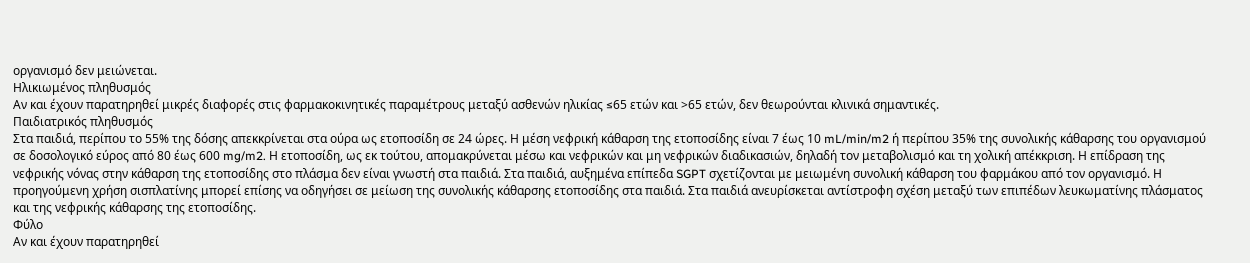οργανισμό δεν μειώνεται.
Ηλικιωμένος πληθυσμός
Αν και έχουν παρατηρηθεί μικρές διαφορές στις φαρμακοκινητικές παραμέτρους μεταξύ ασθενών ηλικίας ≤65 ετών και >65 ετών, δεν θεωρούνται κλινικά σημαντικές.
Παιδιατρικός πληθυσμός
Στα παιδιά, περίπου το 55% της δόσης απεκκρίνεται στα ούρα ως ετοποσίδη σε 24 ώρες. Η μέση νεφρική κάθαρση της ετοποσίδης είναι 7 έως 10 mL/min/m2 ή περίπου 35% της συνολικής κάθαρσης του οργανισμού σε δοσολογικό εύρος από 80 έως 600 mg/m2. Η ετοποσίδη, ως εκ τούτου, απομακρύνεται μέσω και νεφρικών και μη νεφρικών διαδικασιών, δηλαδή τον μεταβολισμό και τη χολική απέκκριση. Η επίδραση της νεφρικής νόνας στην κάθαρση της ετοποσίδης στο πλάσμα δεν είναι γνωστή στα παιδιά. Στα παιδιά, αυξημένα επίπεδα SGPT σχετίζονται με μειωμένη συνολική κάθαρση του φαρμάκου από τον οργανισμό. Η προηγούμενη χρήση σισπλατίνης μπορεί επίσης να οδηγήσει σε μείωση της συνολικής κάθαρσης ετοποσίδης στα παιδιά. Στα παιδιά ανευρίσκεται αντίστροφη σχέση μεταξύ των επιπέδων λευκωματίνης πλάσματος και της νεφρικής κάθαρσης της ετοποσίδης.
Φύλο
Αν και έχουν παρατηρηθεί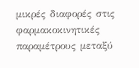μικρές διαφορές στις φαρμακοκινητικές παραμέτρους μεταξύ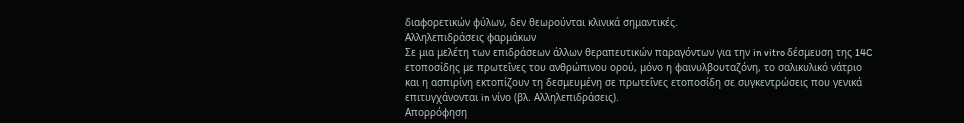διαφορετικών φύλων, δεν θεωρούνται κλινικά σημαντικές.
Αλληλεπιδράσεις φαρμάκων
Σε μια μελέτη των επιδράσεων άλλων θεραπευτικών παραγόντων για την in vitro δέσμευση της 14C ετοποσίδης με πρωτεΐνες του ανθρώπινου ορού, μόνο η φαινυλβουταζόνη, το σαλικυλικό νάτριο και η ασπιρίνη εκτοπίζουν τη δεσμευμένη σε πρωτεΐνες ετοποσίδη σε συγκεντρώσεις που γενικά επιτυγχάνονται in νίνο (βλ. Αλληλεπιδράσεις).
Απορρόφηση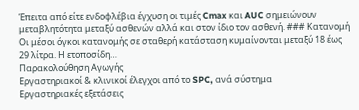Έπειτα από είτε ενδοφλέβια έγχυση οι τιμές Cmax και AUC σημειώνουν μεταβλητότητα μεταξύ ασθενών αλλά και στον ίδιο τον ασθενή. ### Κατανομή Οι μέσοι όγκοι κατανομής σε σταθερή κατάσταση κυμαίνονται μεταξύ 18 έως 29 λίτρα. Η ετοποσίδη…
Παρακολούθηση Αγωγής
Εργαστηριακοί & κλινικοί έλεγχοι από το SPC, ανά σύστημα
Εργαστηριακές εξετάσεις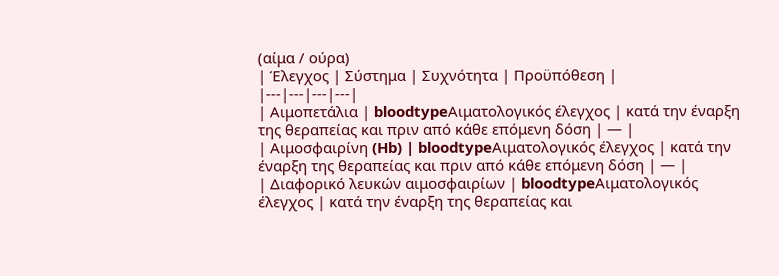(αίμα / ούρα)
| Έλεγχος | Σύστημα | Συχνότητα | Προϋπόθεση |
|---|---|---|---|
| Αιμοπετάλια | bloodtypeΑιματολογικός έλεγχος | κατά την έναρξη της θεραπείας και πριν από κάθε επόμενη δόση | — |
| Αιμοσφαιρίνη (Hb) | bloodtypeΑιματολογικός έλεγχος | κατά την έναρξη της θεραπείας και πριν από κάθε επόμενη δόση | — |
| Διαφορικό λευκών αιμοσφαιρίων | bloodtypeΑιματολογικός έλεγχος | κατά την έναρξη της θεραπείας και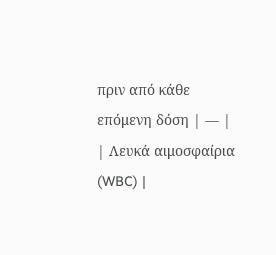πριν από κάθε επόμενη δόση | — |
| Λευκά αιμοσφαίρια (WBC) |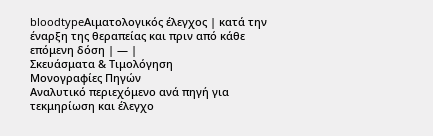bloodtypeΑιματολογικός έλεγχος | κατά την έναρξη της θεραπείας και πριν από κάθε επόμενη δόση | — |
Σκευάσματα & Τιμολόγηση
Μονογραφίες Πηγών
Αναλυτικό περιεχόμενο ανά πηγή για τεκμηρίωση και έλεγχο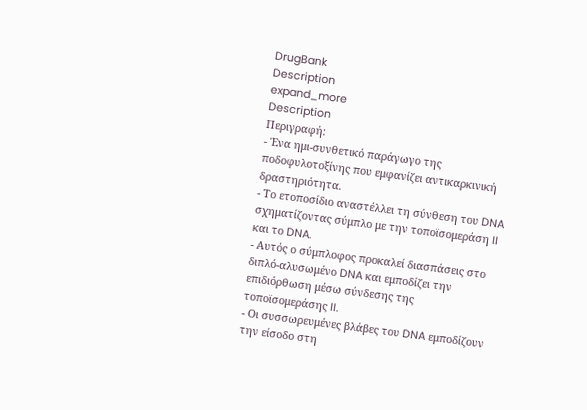DrugBank
Description
expand_more
Description
Περιγραφή:
- Ένα ημι-συνθετικό παράγωγο της ποδοφυλοτοξίνης που εμφανίζει αντικαρκινική δραστηριότητα.
- Το ετοποσίδιο αναστέλλει τη σύνθεση του DNA σχηματίζοντας σύμπλο με την τοποϊσομεράση II και το DNA.
- Αυτός ο σύμπλοφος προκαλεί διασπάσεις στο διπλό-αλυσωμένο DNA και εμποδίζει την επιδιόρθωση μέσω σύνδεσης της τοποϊσομεράσης II.
- Οι συσσωρευμένες βλάβες του DNA εμποδίζουν την είσοδο στη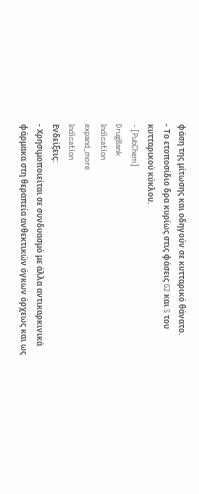φάση της μίτωσης και οδηγούν σε κυτταρικό θάνατο.
- Το ετοποσίδιο δρα κυρίως στις φάσεις G2 και S του κυτταρικού κύκλου.
- [PubChem]
DrugBank
Indication
expand_more
Indication
Ενδείξεις:
- Χρησιμοποιείται σε συνδυασμό με άλλα αντικαρκινικά φάρμακα στη θεραπεία ανθεκτικών όγκων όρχεως και ως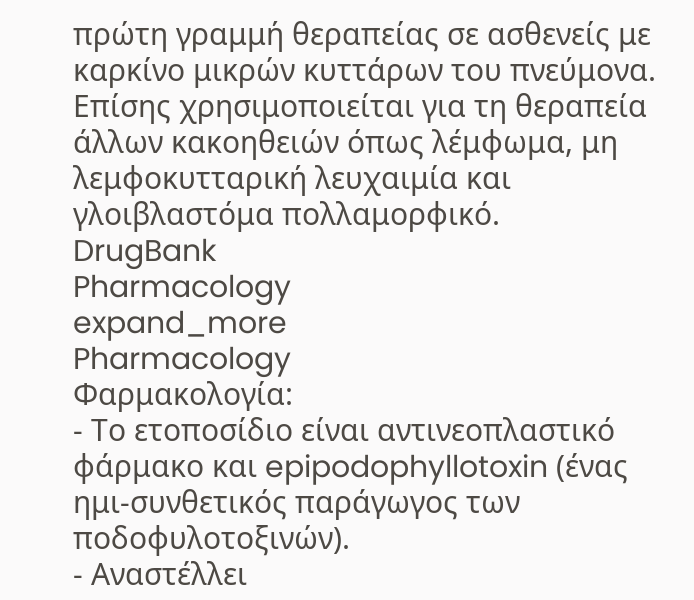πρώτη γραμμή θεραπείας σε ασθενείς με καρκίνο μικρών κυττάρων του πνεύμονα. Επίσης χρησιμοποιείται για τη θεραπεία άλλων κακοηθειών όπως λέμφωμα, μη λεμφοκυτταρική λευχαιμία και γλοιβλαστόμα πολλαμορφικό.
DrugBank
Pharmacology
expand_more
Pharmacology
Φαρμακολογία:
- Το ετοποσίδιο είναι αντινεοπλαστικό φάρμακο και epipodophyllotoxin (ένας ημι-συνθετικός παράγωγος των ποδοφυλοτοξινών).
- Αναστέλλει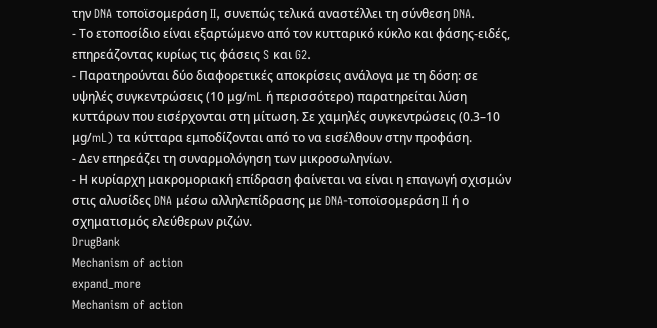την DNA τοποϊσομεράση II, συνεπώς τελικά αναστέλλει τη σύνθεση DNA.
- Το ετοποσίδιο είναι εξαρτώμενο από τον κυτταρικό κύκλο και φάσης-ειδές, επηρεάζοντας κυρίως τις φάσεις S και G2.
- Παρατηρούνται δύο διαφορετικές αποκρίσεις ανάλογα με τη δόση: σε υψηλές συγκεντρώσεις (10 μg/mL ή περισσότερο) παρατηρείται λύση κυττάρων που εισέρχονται στη μίτωση. Σε χαμηλές συγκεντρώσεις (0.3–10 μg/mL) τα κύτταρα εμποδίζονται από το να εισέλθουν στην προφάση.
- Δεν επηρεάζει τη συναρμολόγηση των μικροσωληνίων.
- Η κυρίαρχη μακρομοριακή επίδραση φαίνεται να είναι η επαγωγή σχισμών στις αλυσίδες DNA μέσω αλληλεπίδρασης με DNA-τοποϊσομεράση II ή ο σχηματισμός ελεύθερων ριζών.
DrugBank
Mechanism of action
expand_more
Mechanism of action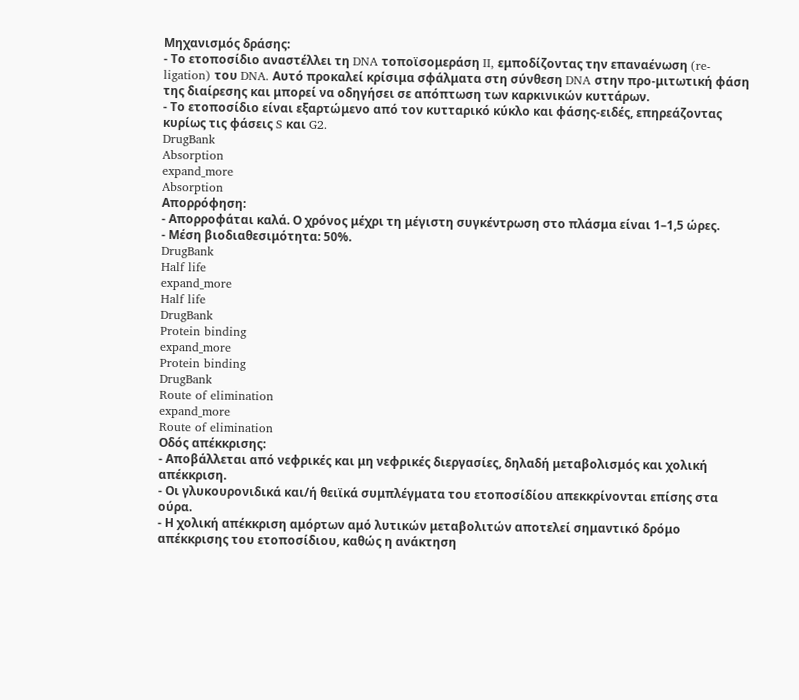Μηχανισμός δράσης:
- Το ετοποσίδιο αναστέλλει τη DNA τοποϊσομεράση II, εμποδίζοντας την επαναένωση (re-ligation) του DNA. Αυτό προκαλεί κρίσιμα σφάλματα στη σύνθεση DNA στην προ-μιτωτική φάση της διαίρεσης και μπορεί να οδηγήσει σε απόπτωση των καρκινικών κυττάρων.
- Το ετοποσίδιο είναι εξαρτώμενο από τον κυτταρικό κύκλο και φάσης-ειδές, επηρεάζοντας κυρίως τις φάσεις S και G2.
DrugBank
Absorption
expand_more
Absorption
Απορρόφηση:
- Απορροφάται καλά. Ο χρόνος μέχρι τη μέγιστη συγκέντρωση στο πλάσμα είναι 1–1,5 ώρες.
- Μέση βιοδιαθεσιμότητα: 50%.
DrugBank
Half life
expand_more
Half life
DrugBank
Protein binding
expand_more
Protein binding
DrugBank
Route of elimination
expand_more
Route of elimination
Οδός απέκκρισης:
- Αποβάλλεται από νεφρικές και μη νεφρικές διεργασίες, δηλαδή μεταβολισμός και χολική απέκκριση.
- Οι γλυκουρονιδικά και/ή θειϊκά συμπλέγματα του ετοποσίδίου απεκκρίνονται επίσης στα ούρα.
- Η χολική απέκκριση αμόρτων αμό λυτικών μεταβολιτών αποτελεί σημαντικό δρόμο απέκκρισης του ετοποσίδιου, καθώς η ανάκτηση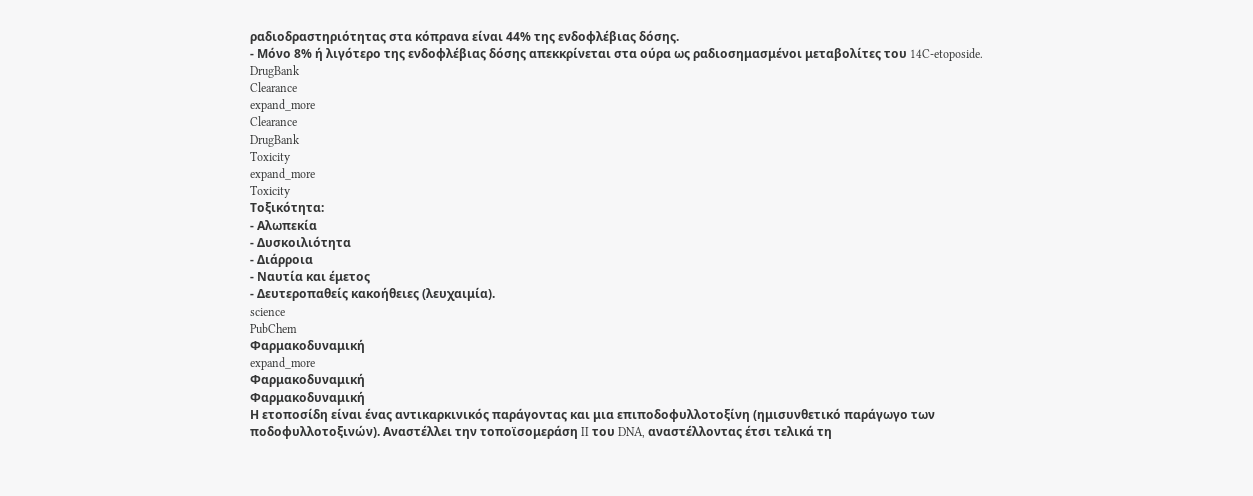ραδιοδραστηριότητας στα κόπρανα είναι 44% της ενδοφλέβιας δόσης.
- Μόνο 8% ή λιγότερο της ενδοφλέβιας δόσης απεκκρίνεται στα ούρα ως ραδιοσημασμένοι μεταβολίτες του 14C-etoposide.
DrugBank
Clearance
expand_more
Clearance
DrugBank
Toxicity
expand_more
Toxicity
Τοξικότητα:
- Αλωπεκία
- Δυσκοιλιότητα
- Διάρροια
- Ναυτία και έμετος
- Δευτεροπαθείς κακοήθειες (λευχαιμία).
science
PubChem
Φαρμακοδυναμική
expand_more
Φαρμακοδυναμική
Φαρμακοδυναμική
Η ετοποσίδη είναι ένας αντικαρκινικός παράγοντας και μια επιποδοφυλλοτοξίνη (ημισυνθετικό παράγωγο των ποδοφυλλοτοξινών). Αναστέλλει την τοποϊσομεράση II του DNA, αναστέλλοντας έτσι τελικά τη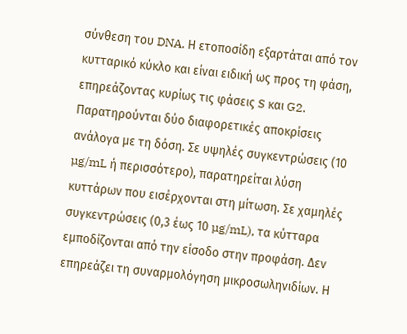σύνθεση του DNA. Η ετοποσίδη εξαρτάται από τον κυτταρικό κύκλο και είναι ειδική ως προς τη φάση, επηρεάζοντας κυρίως τις φάσεις S και G2. Παρατηρούνται δύο διαφορετικές αποκρίσεις ανάλογα με τη δόση. Σε υψηλές συγκεντρώσεις (10 µg/mL ή περισσότερο), παρατηρείται λύση κυττάρων που εισέρχονται στη μίτωση. Σε χαμηλές συγκεντρώσεις (0,3 έως 10 µg/mL), τα κύτταρα εμποδίζονται από την είσοδο στην προφάση. Δεν επηρεάζει τη συναρμολόγηση μικροσωληνιδίων. Η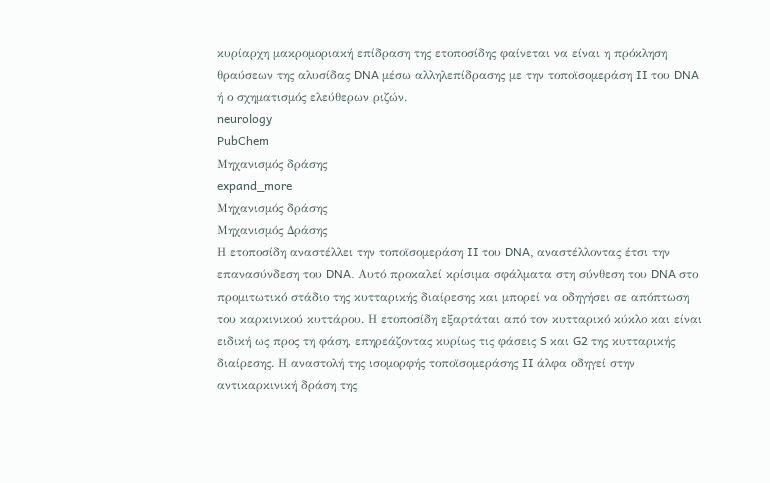κυρίαρχη μακρομοριακή επίδραση της ετοποσίδης φαίνεται να είναι η πρόκληση θραύσεων της αλυσίδας DNA μέσω αλληλεπίδρασης με την τοποϊσομεράση II του DNA ή ο σχηματισμός ελεύθερων ριζών.
neurology
PubChem
Μηχανισμός δράσης
expand_more
Μηχανισμός δράσης
Μηχανισμός Δράσης
Η ετοποσίδη αναστέλλει την τοποϊσομεράση II του DNA, αναστέλλοντας έτσι την επανασύνδεση του DNA. Αυτό προκαλεί κρίσιμα σφάλματα στη σύνθεση του DNA στο προμιτωτικό στάδιο της κυτταρικής διαίρεσης και μπορεί να οδηγήσει σε απόπτωση του καρκινικού κυττάρου. Η ετοποσίδη εξαρτάται από τον κυτταρικό κύκλο και είναι ειδική ως προς τη φάση, επηρεάζοντας κυρίως τις φάσεις S και G2 της κυτταρικής διαίρεσης. Η αναστολή της ισομορφής τοποϊσομεράσης II άλφα οδηγεί στην αντικαρκινική δράση της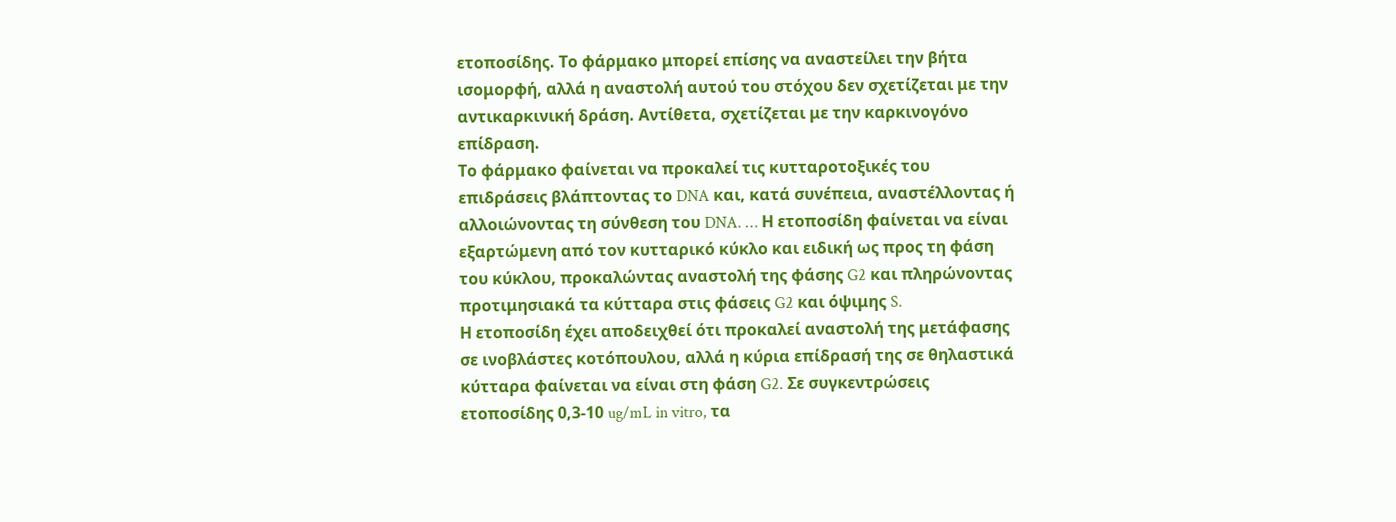ετοποσίδης. Το φάρμακο μπορεί επίσης να αναστείλει την βήτα ισομορφή, αλλά η αναστολή αυτού του στόχου δεν σχετίζεται με την αντικαρκινική δράση. Αντίθετα, σχετίζεται με την καρκινογόνο επίδραση.
Το φάρμακο φαίνεται να προκαλεί τις κυτταροτοξικές του επιδράσεις βλάπτοντας το DNA και, κατά συνέπεια, αναστέλλοντας ή αλλοιώνοντας τη σύνθεση του DNA. … Η ετοποσίδη φαίνεται να είναι εξαρτώμενη από τον κυτταρικό κύκλο και ειδική ως προς τη φάση του κύκλου, προκαλώντας αναστολή της φάσης G2 και πληρώνοντας προτιμησιακά τα κύτταρα στις φάσεις G2 και όψιμης S.
Η ετοποσίδη έχει αποδειχθεί ότι προκαλεί αναστολή της μετάφασης σε ινοβλάστες κοτόπουλου, αλλά η κύρια επίδρασή της σε θηλαστικά κύτταρα φαίνεται να είναι στη φάση G2. Σε συγκεντρώσεις ετοποσίδης 0,3-10 ug/mL in vitro, τα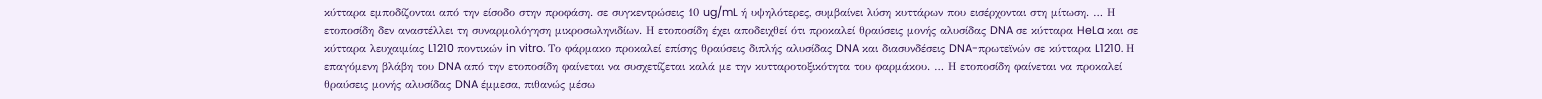κύτταρα εμποδίζονται από την είσοδο στην προφάση. σε συγκεντρώσεις 10 ug/mL ή υψηλότερες, συμβαίνει λύση κυττάρων που εισέρχονται στη μίτωση. … Η ετοποσίδη δεν αναστέλλει τη συναρμολόγηση μικροσωληνιδίων. Η ετοποσίδη έχει αποδειχθεί ότι προκαλεί θραύσεις μονής αλυσίδας DNA σε κύτταρα HeLa και σε κύτταρα λευχαιμίας L1210 ποντικών in vitro. Το φάρμακο προκαλεί επίσης θραύσεις διπλής αλυσίδας DNA και διασυνδέσεις DNA-πρωτεϊνών σε κύτταρα L1210. Η επαγόμενη βλάβη του DNA από την ετοποσίδη φαίνεται να συσχετίζεται καλά με την κυτταροτοξικότητα του φαρμάκου. … Η ετοποσίδη φαίνεται να προκαλεί θραύσεις μονής αλυσίδας DNA έμμεσα, πιθανώς μέσω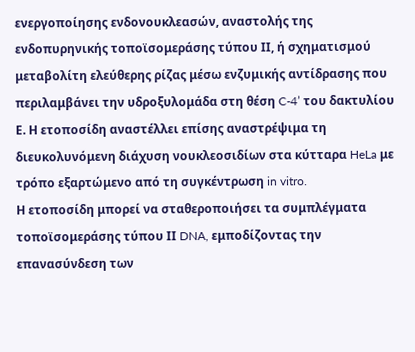ενεργοποίησης ενδονουκλεασών, αναστολής της ενδοπυρηνικής τοποϊσομεράσης τύπου ΙΙ, ή σχηματισμού μεταβολίτη ελεύθερης ρίζας μέσω ενζυμικής αντίδρασης που περιλαμβάνει την υδροξυλομάδα στη θέση C-4’ του δακτυλίου Ε. Η ετοποσίδη αναστέλλει επίσης αναστρέψιμα τη διευκολυνόμενη διάχυση νουκλεοσιδίων στα κύτταρα HeLa με τρόπο εξαρτώμενο από τη συγκέντρωση in vitro.
Η ετοποσίδη μπορεί να σταθεροποιήσει τα συμπλέγματα τοποϊσομεράσης τύπου ΙΙ DNA, εμποδίζοντας την επανασύνδεση των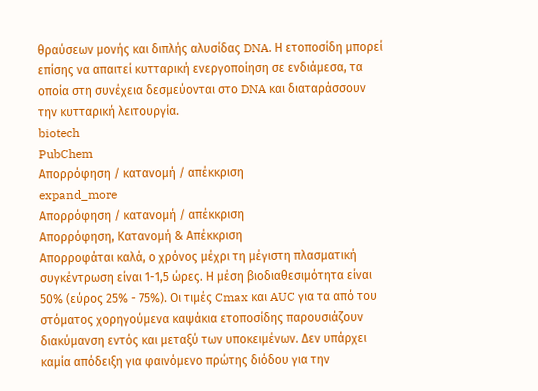θραύσεων μονής και διπλής αλυσίδας DNA. Η ετοποσίδη μπορεί επίσης να απαιτεί κυτταρική ενεργοποίηση σε ενδιάμεσα, τα οποία στη συνέχεια δεσμεύονται στο DNA και διαταράσσουν την κυτταρική λειτουργία.
biotech
PubChem
Απορρόφηση / κατανομή / απέκκριση
expand_more
Απορρόφηση / κατανομή / απέκκριση
Απορρόφηση, Κατανομή & Απέκκριση
Απορροφάται καλά, ο χρόνος μέχρι τη μέγιστη πλασματική συγκέντρωση είναι 1-1,5 ώρες. Η μέση βιοδιαθεσιμότητα είναι 50% (εύρος 25% - 75%). Οι τιμές Cmax και AUC για τα από του στόματος χορηγούμενα καψάκια ετοποσίδης παρουσιάζουν διακύμανση εντός και μεταξύ των υποκειμένων. Δεν υπάρχει καμία απόδειξη για φαινόμενο πρώτης διόδου για την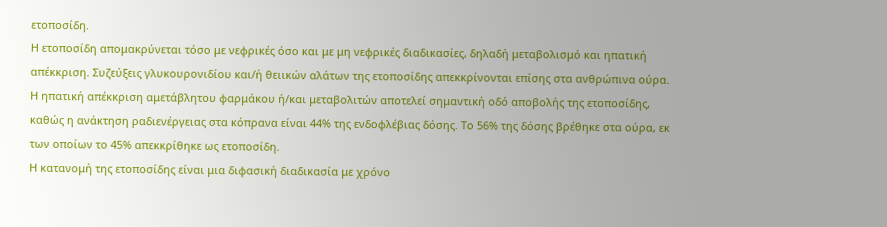ετοποσίδη.
Η ετοποσίδη απομακρύνεται τόσο με νεφρικές όσο και με μη νεφρικές διαδικασίες, δηλαδή μεταβολισμό και ηπατική απέκκριση. Συζεύξεις γλυκουρονιδίου και/ή θειικών αλάτων της ετοποσίδης απεκκρίνονται επίσης στα ανθρώπινα ούρα. Η ηπατική απέκκριση αμετάβλητου φαρμάκου ή/και μεταβολιτών αποτελεί σημαντική οδό αποβολής της ετοποσίδης, καθώς η ανάκτηση ραδιενέργειας στα κόπρανα είναι 44% της ενδοφλέβιας δόσης. Το 56% της δόσης βρέθηκε στα ούρα, εκ των οποίων το 45% απεκκρίθηκε ως ετοποσίδη.
Η κατανομή της ετοποσίδης είναι μια διφασική διαδικασία με χρόνο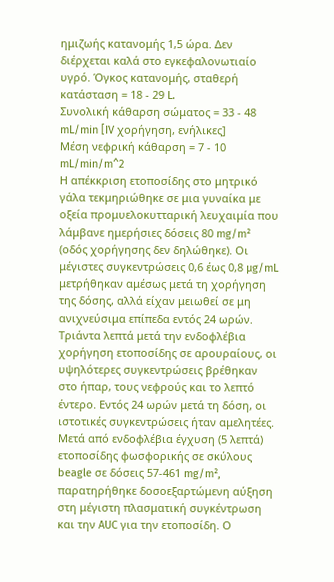ημιζωής κατανομής 1,5 ώρα. Δεν διέρχεται καλά στο εγκεφαλονωτιαίο υγρό. Όγκος κατανομής, σταθερή κατάσταση = 18 - 29 L.
Συνολική κάθαρση σώματος = 33 - 48 mL/min [IV χορήγηση, ενήλικες]
Μέση νεφρική κάθαρση = 7 - 10 mL/min/m^2
Η απέκκριση ετοποσίδης στο μητρικό γάλα τεκμηριώθηκε σε μια γυναίκα με οξεία προμυελοκυτταρική λευχαιμία που λάμβανε ημερήσιες δόσεις 80 mg/m² (οδός χορήγησης δεν δηλώθηκε). Οι μέγιστες συγκεντρώσεις 0,6 έως 0,8 µg/mL μετρήθηκαν αμέσως μετά τη χορήγηση της δόσης, αλλά είχαν μειωθεί σε μη ανιχνεύσιμα επίπεδα εντός 24 ωρών.
Τριάντα λεπτά μετά την ενδοφλέβια χορήγηση ετοποσίδης σε αρουραίους, οι υψηλότερες συγκεντρώσεις βρέθηκαν στο ήπαρ, τους νεφρούς και το λεπτό έντερο. Εντός 24 ωρών μετά τη δόση, οι ιστοτικές συγκεντρώσεις ήταν αμελητέες.
Μετά από ενδοφλέβια έγχυση (5 λεπτά) ετοποσίδης φωσφορικής σε σκύλους beagle σε δόσεις 57-461 mg/m², παρατηρήθηκε δοσοεξαρτώμενη αύξηση στη μέγιστη πλασματική συγκέντρωση και την AUC για την ετοποσίδη. Ο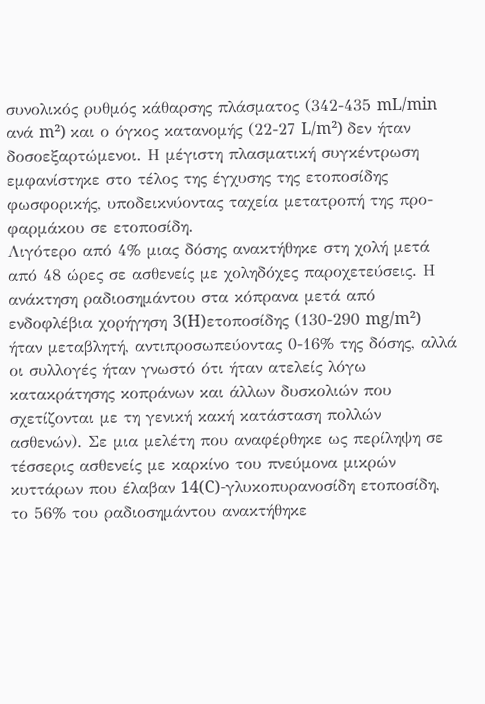συνολικός ρυθμός κάθαρσης πλάσματος (342-435 mL/min ανά m²) και ο όγκος κατανομής (22-27 L/m²) δεν ήταν δοσοεξαρτώμενοι. Η μέγιστη πλασματική συγκέντρωση εμφανίστηκε στο τέλος της έγχυσης της ετοποσίδης φωσφορικής, υποδεικνύοντας ταχεία μετατροπή της προ-φαρμάκου σε ετοποσίδη.
Λιγότερο από 4% μιας δόσης ανακτήθηκε στη χολή μετά από 48 ώρες σε ασθενείς με χοληδόχες παροχετεύσεις. Η ανάκτηση ραδιοσημάντου στα κόπρανα μετά από ενδοφλέβια χορήγηση 3(H)ετοποσίδης (130-290 mg/m²) ήταν μεταβλητή, αντιπροσωπεύοντας 0-16% της δόσης, αλλά οι συλλογές ήταν γνωστό ότι ήταν ατελείς λόγω κατακράτησης κοπράνων και άλλων δυσκολιών που σχετίζονται με τη γενική κακή κατάσταση πολλών ασθενών). Σε μια μελέτη που αναφέρθηκε ως περίληψη σε τέσσερις ασθενείς με καρκίνο του πνεύμονα μικρών κυττάρων που έλαβαν 14(C)-γλυκοπυρανοσίδη ετοποσίδη, το 56% του ραδιοσημάντου ανακτήθηκε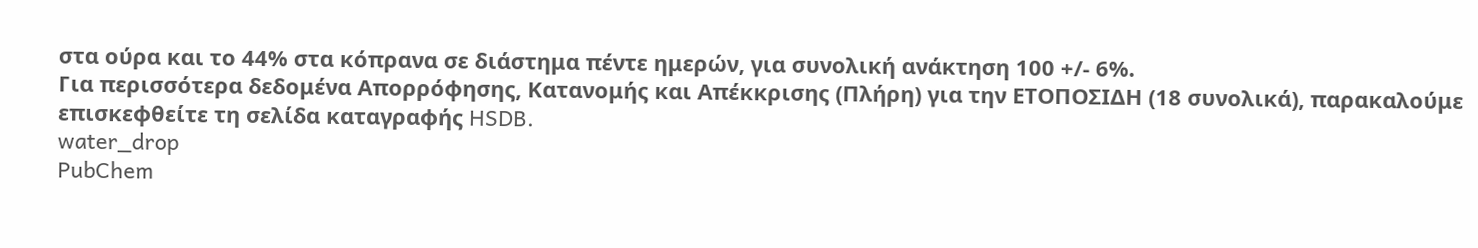στα ούρα και το 44% στα κόπρανα σε διάστημα πέντε ημερών, για συνολική ανάκτηση 100 +/- 6%.
Για περισσότερα δεδομένα Απορρόφησης, Κατανομής και Απέκκρισης (Πλήρη) για την ΕΤΟΠΟΣΙΔΗ (18 συνολικά), παρακαλούμε επισκεφθείτε τη σελίδα καταγραφής HSDB.
water_drop
PubChem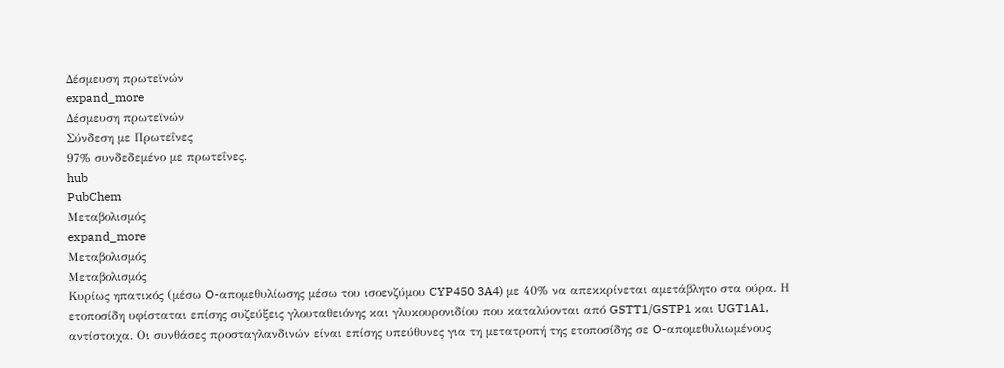Δέσμευση πρωτεϊνών
expand_more
Δέσμευση πρωτεϊνών
Σύνδεση με Πρωτεΐνες
97% συνδεδεμένο με πρωτεΐνες.
hub
PubChem
Μεταβολισμός
expand_more
Μεταβολισμός
Μεταβολισμός
Κυρίως ηπατικός (μέσω O-απομεθυλίωσης μέσω του ισοενζύμου CYP450 3A4) με 40% να απεκκρίνεται αμετάβλητο στα ούρα. Η ετοποσίδη υφίσταται επίσης συζεύξεις γλουταθειόνης και γλυκουρονιδίου που καταλύονται από GSTT1/GSTP1 και UGT1A1, αντίστοιχα. Οι συνθάσες προσταγλανδινών είναι επίσης υπεύθυνες για τη μετατροπή της ετοποσίδης σε O-απομεθυλιωμένους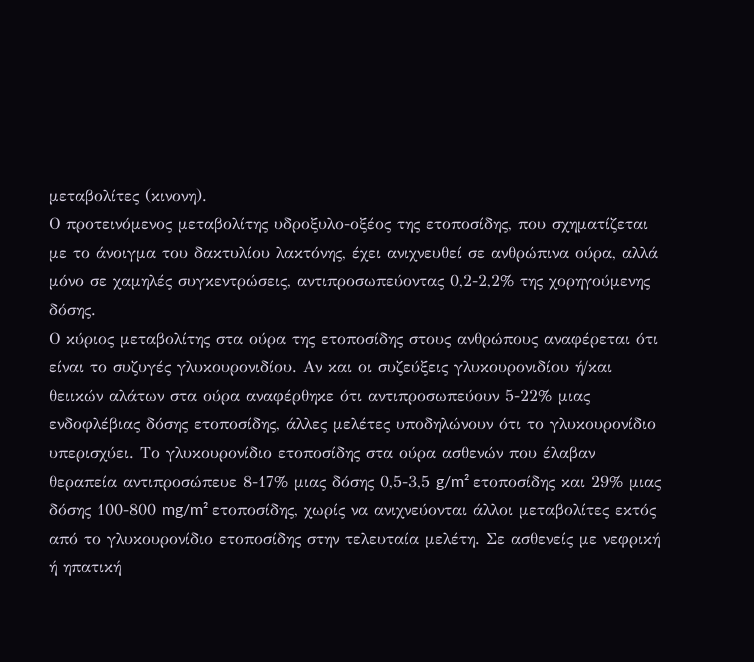μεταβολίτες (κινονη).
Ο προτεινόμενος μεταβολίτης υδροξυλο-οξέος της ετοποσίδης, που σχηματίζεται με το άνοιγμα του δακτυλίου λακτόνης, έχει ανιχνευθεί σε ανθρώπινα ούρα, αλλά μόνο σε χαμηλές συγκεντρώσεις, αντιπροσωπεύοντας 0,2-2,2% της χορηγούμενης δόσης.
Ο κύριος μεταβολίτης στα ούρα της ετοποσίδης στους ανθρώπους αναφέρεται ότι είναι το συζυγές γλυκουρονιδίου. Αν και οι συζεύξεις γλυκουρονιδίου ή/και θειικών αλάτων στα ούρα αναφέρθηκε ότι αντιπροσωπεύουν 5-22% μιας ενδοφλέβιας δόσης ετοποσίδης, άλλες μελέτες υποδηλώνουν ότι το γλυκουρονίδιο υπερισχύει. Το γλυκουρονίδιο ετοποσίδης στα ούρα ασθενών που έλαβαν θεραπεία αντιπροσώπευε 8-17% μιας δόσης 0,5-3,5 g/m² ετοποσίδης και 29% μιας δόσης 100-800 mg/m² ετοποσίδης, χωρίς να ανιχνεύονται άλλοι μεταβολίτες εκτός από το γλυκουρονίδιο ετοποσίδης στην τελευταία μελέτη. Σε ασθενείς με νεφρική ή ηπατική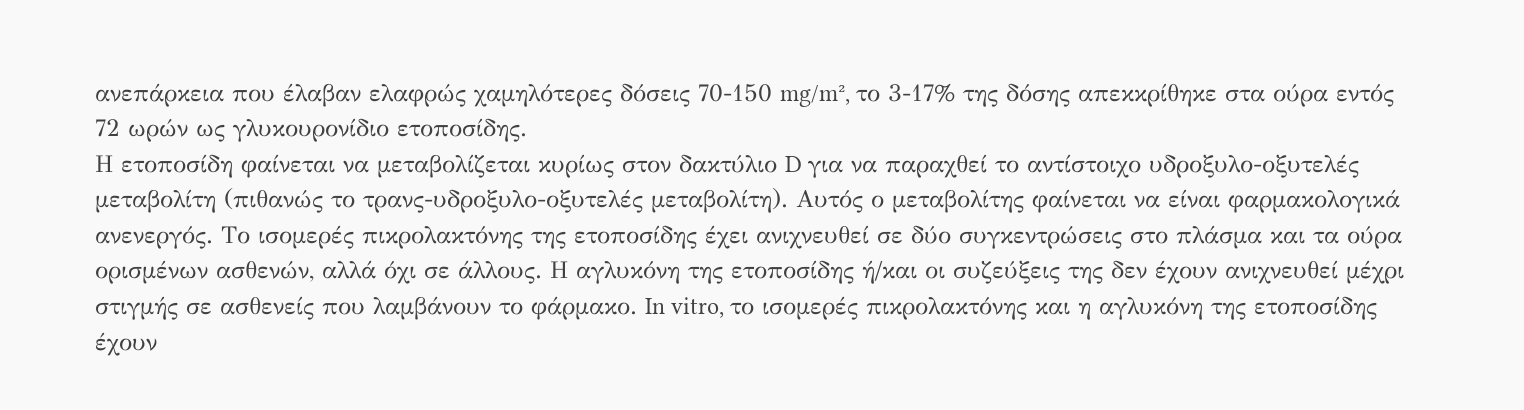ανεπάρκεια που έλαβαν ελαφρώς χαμηλότερες δόσεις 70-150 mg/m², το 3-17% της δόσης απεκκρίθηκε στα ούρα εντός 72 ωρών ως γλυκουρονίδιο ετοποσίδης.
Η ετοποσίδη φαίνεται να μεταβολίζεται κυρίως στον δακτύλιο D για να παραχθεί το αντίστοιχο υδροξυλο-οξυτελές μεταβολίτη (πιθανώς το τρανς-υδροξυλο-οξυτελές μεταβολίτη). Αυτός ο μεταβολίτης φαίνεται να είναι φαρμακολογικά ανενεργός. Το ισομερές πικρολακτόνης της ετοποσίδης έχει ανιχνευθεί σε δύο συγκεντρώσεις στο πλάσμα και τα ούρα ορισμένων ασθενών, αλλά όχι σε άλλους. Η αγλυκόνη της ετοποσίδης ή/και οι συζεύξεις της δεν έχουν ανιχνευθεί μέχρι στιγμής σε ασθενείς που λαμβάνουν το φάρμακο. In vitro, το ισομερές πικρολακτόνης και η αγλυκόνη της ετοποσίδης έχουν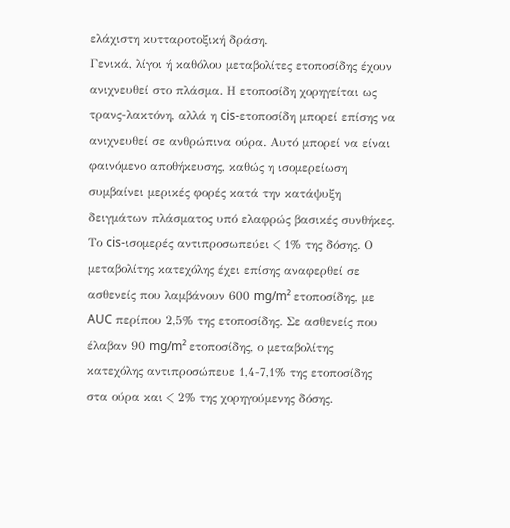ελάχιστη κυτταροτοξική δράση.
Γενικά, λίγοι ή καθόλου μεταβολίτες ετοποσίδης έχουν ανιχνευθεί στο πλάσμα. Η ετοποσίδη χορηγείται ως τρανς-λακτόνη, αλλά η cis-ετοποσίδη μπορεί επίσης να ανιχνευθεί σε ανθρώπινα ούρα. Αυτό μπορεί να είναι φαινόμενο αποθήκευσης, καθώς η ισομερείωση συμβαίνει μερικές φορές κατά την κατάψυξη δειγμάτων πλάσματος υπό ελαφρώς βασικές συνθήκες. Το cis-ισομερές αντιπροσωπεύει < 1% της δόσης. Ο μεταβολίτης κατεχόλης έχει επίσης αναφερθεί σε ασθενείς που λαμβάνουν 600 mg/m² ετοποσίδης, με AUC περίπου 2,5% της ετοποσίδης. Σε ασθενείς που έλαβαν 90 mg/m² ετοποσίδης, ο μεταβολίτης κατεχόλης αντιπροσώπευε 1,4-7,1% της ετοποσίδης στα ούρα και < 2% της χορηγούμενης δόσης.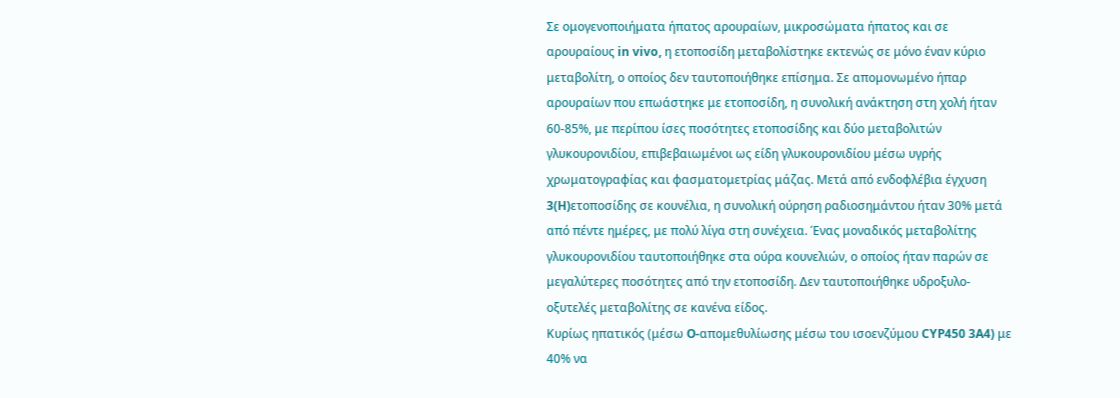Σε ομογενοποιήματα ήπατος αρουραίων, μικροσώματα ήπατος και σε αρουραίους in vivo, η ετοποσίδη μεταβολίστηκε εκτενώς σε μόνο έναν κύριο μεταβολίτη, ο οποίος δεν ταυτοποιήθηκε επίσημα. Σε απομονωμένο ήπαρ αρουραίων που επωάστηκε με ετοποσίδη, η συνολική ανάκτηση στη χολή ήταν 60-85%, με περίπου ίσες ποσότητες ετοποσίδης και δύο μεταβολιτών γλυκουρονιδίου, επιβεβαιωμένοι ως είδη γλυκουρονιδίου μέσω υγρής χρωματογραφίας και φασματομετρίας μάζας. Μετά από ενδοφλέβια έγχυση 3(H)ετοποσίδης σε κουνέλια, η συνολική ούρηση ραδιοσημάντου ήταν 30% μετά από πέντε ημέρες, με πολύ λίγα στη συνέχεια. Ένας μοναδικός μεταβολίτης γλυκουρονιδίου ταυτοποιήθηκε στα ούρα κουνελιών, ο οποίος ήταν παρών σε μεγαλύτερες ποσότητες από την ετοποσίδη. Δεν ταυτοποιήθηκε υδροξυλο-οξυτελές μεταβολίτης σε κανένα είδος.
Κυρίως ηπατικός (μέσω O-απομεθυλίωσης μέσω του ισοενζύμου CYP450 3A4) με 40% να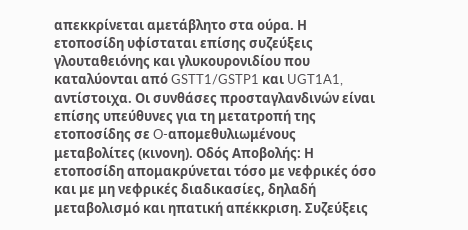απεκκρίνεται αμετάβλητο στα ούρα. Η ετοποσίδη υφίσταται επίσης συζεύξεις γλουταθειόνης και γλυκουρονιδίου που καταλύονται από GSTT1/GSTP1 και UGT1A1, αντίστοιχα. Οι συνθάσες προσταγλανδινών είναι επίσης υπεύθυνες για τη μετατροπή της ετοποσίδης σε O-απομεθυλιωμένους μεταβολίτες (κινονη). Οδός Αποβολής: Η ετοποσίδη απομακρύνεται τόσο με νεφρικές όσο και με μη νεφρικές διαδικασίες, δηλαδή μεταβολισμό και ηπατική απέκκριση. Συζεύξεις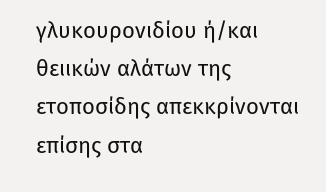γλυκουρονιδίου ή/και θειικών αλάτων της ετοποσίδης απεκκρίνονται επίσης στα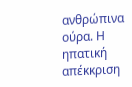ανθρώπινα ούρα. Η ηπατική απέκκριση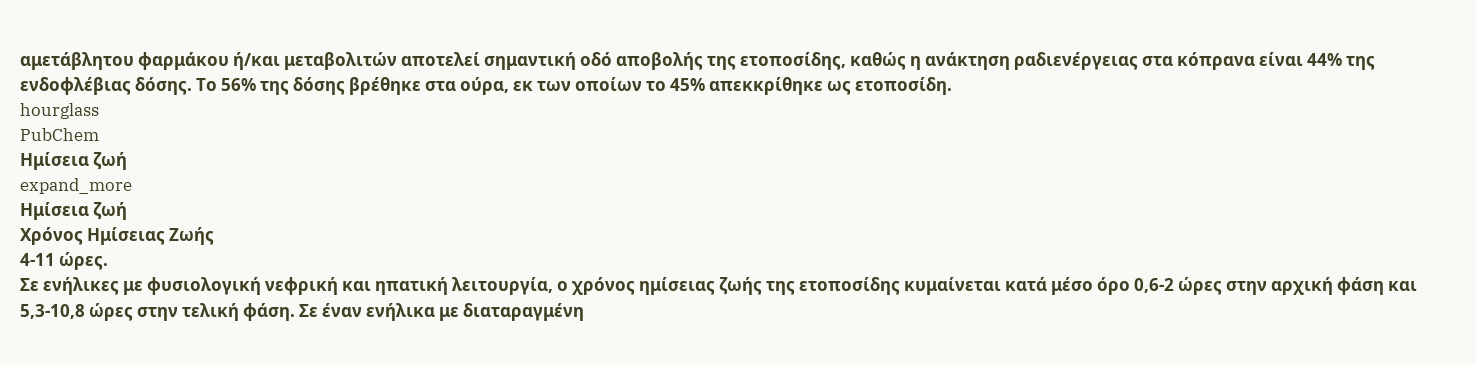αμετάβλητου φαρμάκου ή/και μεταβολιτών αποτελεί σημαντική οδό αποβολής της ετοποσίδης, καθώς η ανάκτηση ραδιενέργειας στα κόπρανα είναι 44% της ενδοφλέβιας δόσης. Το 56% της δόσης βρέθηκε στα ούρα, εκ των οποίων το 45% απεκκρίθηκε ως ετοποσίδη.
hourglass
PubChem
Ημίσεια ζωή
expand_more
Ημίσεια ζωή
Χρόνος Ημίσειας Ζωής
4-11 ώρες.
Σε ενήλικες με φυσιολογική νεφρική και ηπατική λειτουργία, ο χρόνος ημίσειας ζωής της ετοποσίδης κυμαίνεται κατά μέσο όρο 0,6-2 ώρες στην αρχική φάση και 5,3-10,8 ώρες στην τελική φάση. Σε έναν ενήλικα με διαταραγμένη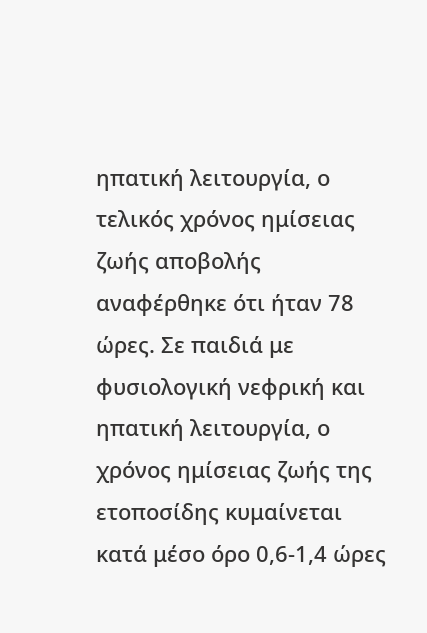ηπατική λειτουργία, ο τελικός χρόνος ημίσειας ζωής αποβολής αναφέρθηκε ότι ήταν 78 ώρες. Σε παιδιά με φυσιολογική νεφρική και ηπατική λειτουργία, ο χρόνος ημίσειας ζωής της ετοποσίδης κυμαίνεται κατά μέσο όρο 0,6-1,4 ώρες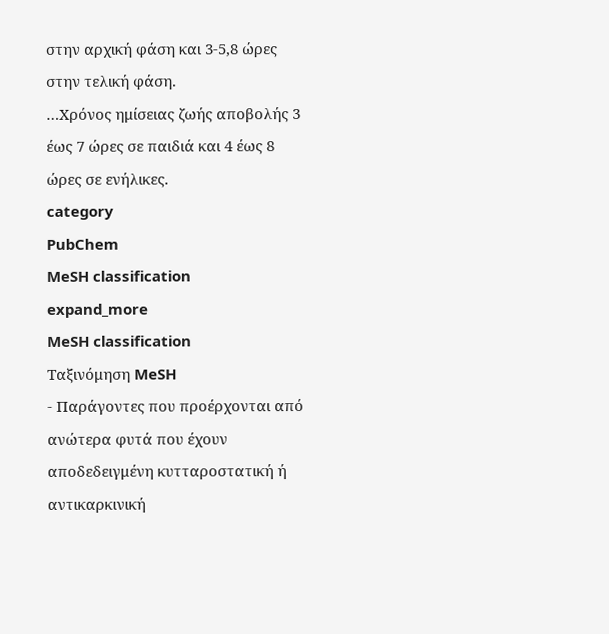στην αρχική φάση και 3-5,8 ώρες στην τελική φάση.
…Χρόνος ημίσειας ζωής αποβολής 3 έως 7 ώρες σε παιδιά και 4 έως 8 ώρες σε ενήλικες.
category
PubChem
MeSH classification
expand_more
MeSH classification
Ταξινόμηση MeSH
- Παράγοντες που προέρχονται από ανώτερα φυτά που έχουν αποδεδειγμένη κυτταροστατική ή αντικαρκινική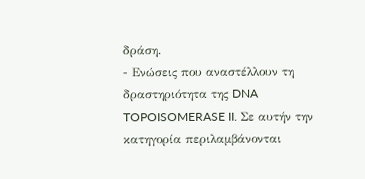δράση.
- Ενώσεις που αναστέλλουν τη δραστηριότητα της DNA TOPOISOMERASE II. Σε αυτήν την κατηγορία περιλαμβάνονται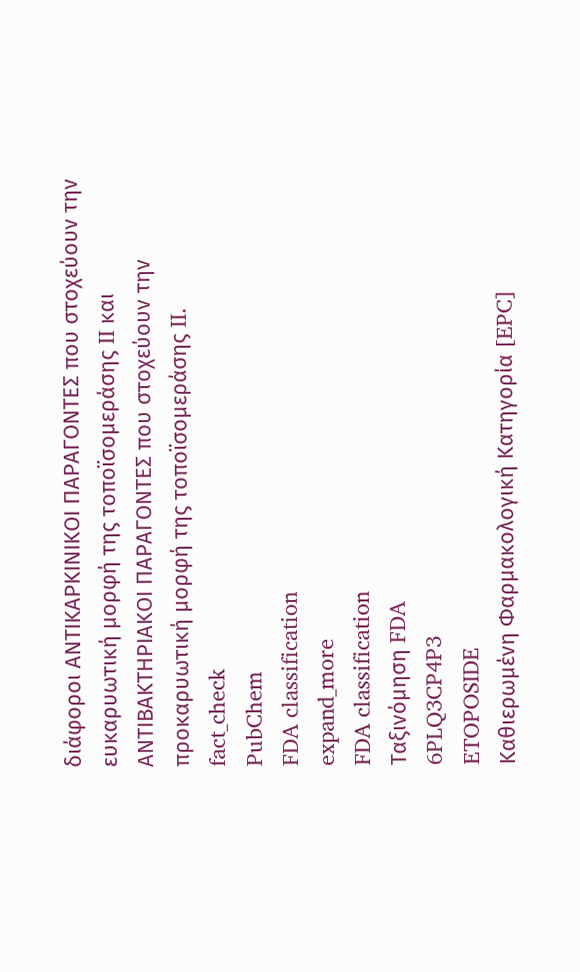διάφοροι ΑΝΤΙΚΑΡΚΙΝΙΚΟΙ ΠΑΡΑΓΟΝΤΕΣ που στοχεύουν την ευκαρυωτική μορφή της τοποϊσομεράσης II και ΑΝΤΙΒΑΚΤΗΡΙΑΚΟΙ ΠΑΡΑΓΟΝΤΕΣ που στοχεύουν την προκαρυωτική μορφή της τοποϊσομεράσης II.
fact_check
PubChem
FDA classification
expand_more
FDA classification
Ταξινόμηση FDA
6PLQ3CP4P3
ETOPOSIDE
Καθιερωμένη Φαρμακολογική Κατηγορία [EPC]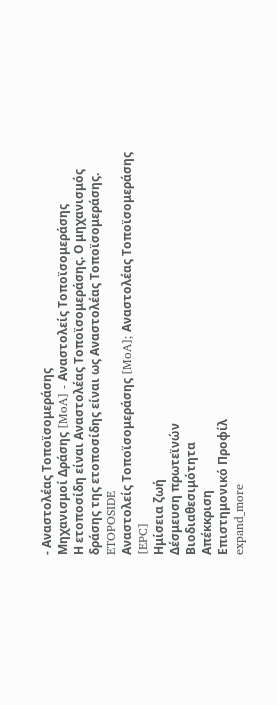- Αναστολέας Τοποϊσομεράσης
Μηχανισμοί Δράσης [MoA] - Αναστολείς Τοποϊσομεράσης
Η ετοποσίδη είναι Αναστολέας Τοποϊσομεράσης. Ο μηχανισμός δράσης της ετοποσίδης είναι ως Αναστολέας Τοποϊσομεράσης.
ETOPOSIDE
Αναστολείς Τοποϊσομεράσης [MoA]; Αναστολέας Τοποϊσομεράσης [EPC]
Ημίσεια ζωή
Δέσμευση πρωτεϊνών
Βιοδιαθεσιμότητα
Απέκκριση
Επιστημονικό Προφίλ
expand_more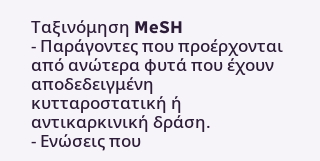Ταξινόμηση MeSH
- Παράγοντες που προέρχονται από ανώτερα φυτά που έχουν αποδεδειγμένη κυτταροστατική ή αντικαρκινική δράση.
- Ενώσεις που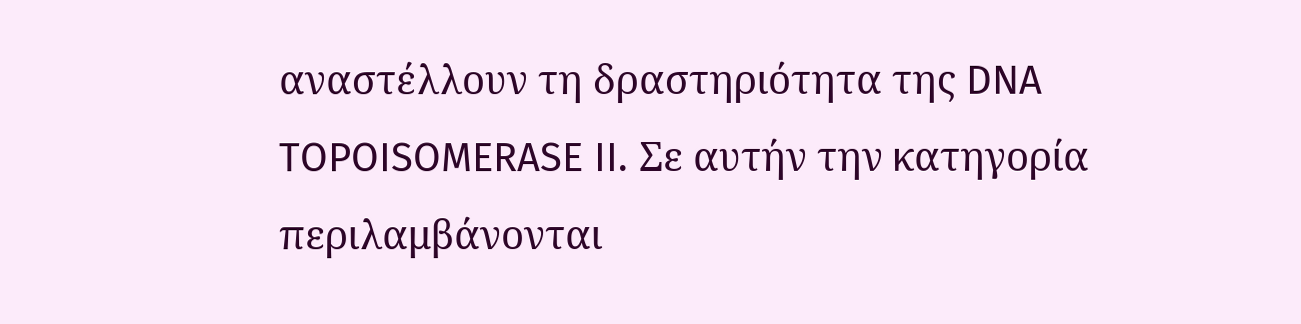αναστέλλουν τη δραστηριότητα της DNA TOPOISOMERASE II. Σε αυτήν την κατηγορία περιλαμβάνονται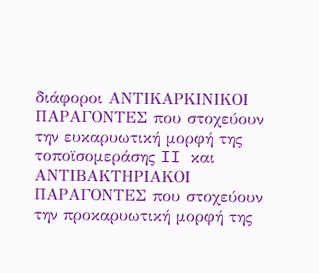διάφοροι ΑΝΤΙΚΑΡΚΙΝΙΚΟΙ ΠΑΡΑΓΟΝΤΕΣ που στοχεύουν την ευκαρυωτική μορφή της τοποϊσομεράσης II και ΑΝΤΙΒΑΚΤΗΡΙΑΚΟΙ ΠΑΡΑΓΟΝΤΕΣ που στοχεύουν την προκαρυωτική μορφή της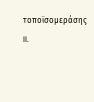τοποϊσομεράσης II.